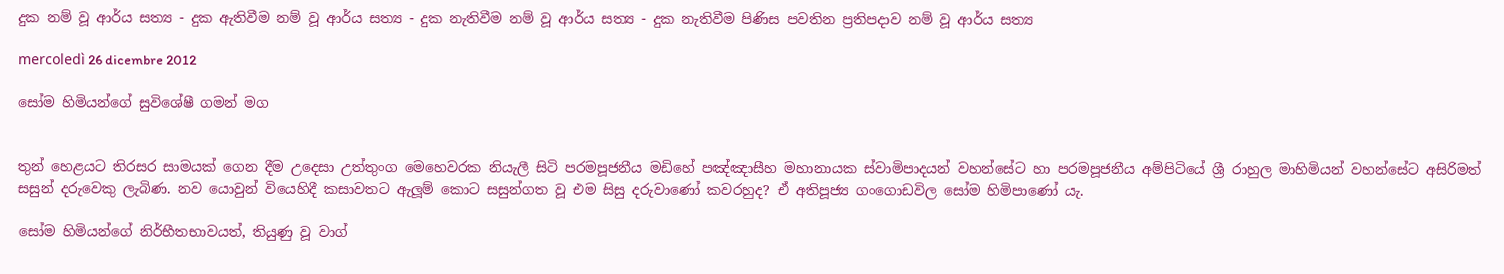දුක නම් වූ ආර්ය සත්‍ය - දුක ඇතිවීම නම් වූ ආර්ය සත්‍ය - දුක නැතිවීම නම් වූ ආර්ය සත්‍ය - දුක නැතිවීම පිණිස පවතින ප්‍රතිපදාව නම් වූ ආර්ය සත්‍ය

mercoledì 26 dicembre 2012

සෝම හිමියන්ගේ සුවිශේෂී ගමන් මග


තුන් හෙළයට තිරසර සාමයක් ගෙන දීම උදෙසා උත්තුංග මෙහෙවරක නියැලී සිටි පරමපූජනීය මඩිහේ පඤ්ඤාසීහ මහානායක ස්වාමිපාදයන් වහන්සේට හා පරමපූජනීය අම්පිටියේ ශ්‍රී රාහුල මාහිමියන් වහන්සේට අසිරිමත් සසුන් දරුවෙකු ලැබිණ. නව යොවුන් වියෙහිදී කසාවතට ඇලූම් කොට සසුන්ගත වූ එම සිසු දරුවාණෝ කවරහුද? ඒ අතිපූජ්‍ය ගංගොඩවිල සෝම හිමිපාණෝ යැ.

සෝම හිමියන්ගේ නිර්භීතභාවයත්, තියුණු වූ වාග්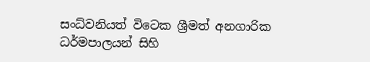සංධ්වනියත් විටෙක ශ්‍රීමත් අනගාරික ධර්මපාලයන් සිහි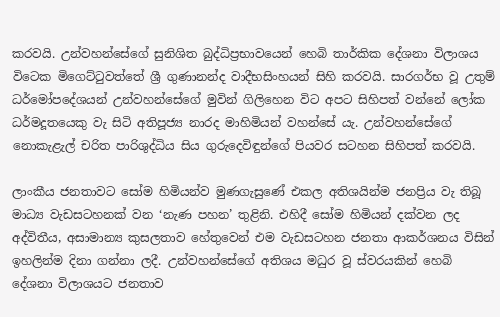කරවයි. උන්වහන්සේගේ සුනිශිත බුද්ධිප්‍රභාවයෙන් හෙබි තාර්කික දේශනා විලාශය විටෙක මිගෙට්ටුවත්තේ ශ්‍රී ගුණානන්ද වාදීභසිංහයන් සිහි කරවයි. සාරගර්භ වූ උතුම් ධර්මෝපදේශයන් උන්වහන්සේගේ මුවින් ගිලිහෙන විට අපට සිහිපත් වන්නේ ලෝක ධර්මදූතයෙකු වැ සිටි අතිපූජ්‍ය නාරද මාහිමියන් වහන්සේ යැ. උන්වහන්සේගේ නොකැළැල් චරිත පාරිශුද්ධිය සිය ගුරුදෙවිඳුන්ගේ පියවර සටහන සිහිපත් කරවයි.

ලාංකීය ජනතාවට සෝම හිමියන්ව මුණගැසුණේ එකල අතිශයින්ම ජනප්‍රිය වැ තිබූ මාධ්‍ය වැඩසටහනක් වන ‘නැණ පහන’ තුළිනි. එහිදී සෝම හිමියන් දක්වන ලද අද්විතීය, අසාමාන්‍ය කුසලතාව හේතුවෙන් එම වැඩසටහන ජනතා ආකර්ශනය විසින් ඉහලින්ම දිනා ගන්නා ලදී. උන්වහන්සේගේ අතිශය මධුර වූ ස්වරයකින් හෙබි දේශනා විලාශයට ජනතාව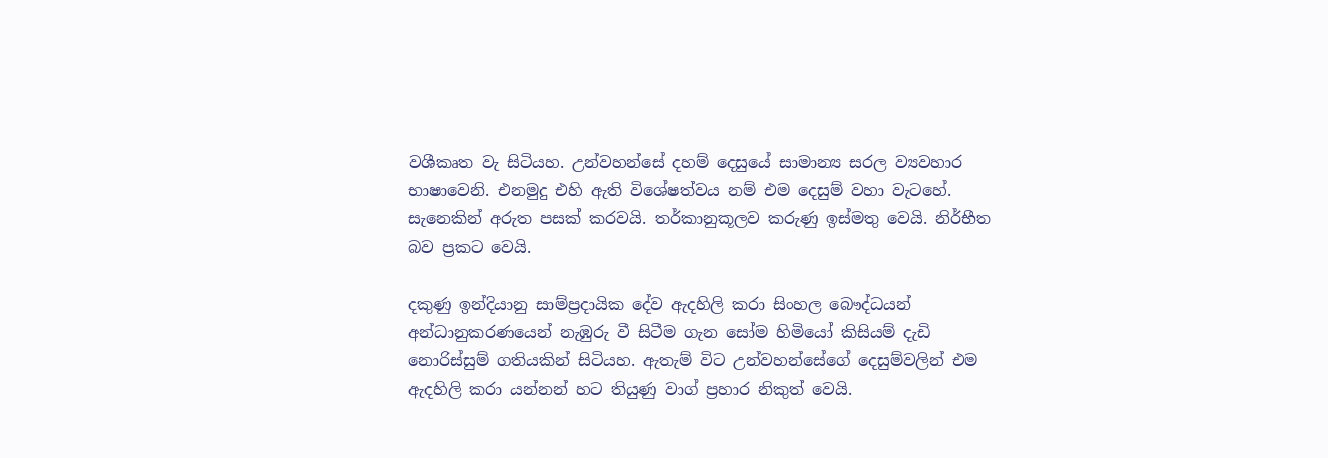වශීකෘත වැ සිටියහ. උන්වහන්සේ දහම් දෙසුයේ සාමාන්‍ය සරල ව්‍යවහාර භාෂාවෙනි. එනමුදු එහි ඇති විශේෂත්වය නම් එම දෙසුම් වහා වැටහේ. සැනෙකින් අරුත පසක් කරවයි. තර්කානුකූලව කරුණු ඉස්මතු වෙයි. නිර්භීත බව ප්‍රකට වෙයි.

දකුණු ඉන්දියානු සාම්ප්‍රදායික දේව ඇදහිලි කරා සිංහල බෞද්ධයන් අන්ධානුකරණයෙන් නැඹුරු වී සිටීම ගැන සෝම හිමියෝ කිසියම් දැඩි නොරිස්සුම් ගතියකින් සිටියහ. ඇතැම් විට උන්වහන්සේගේ දෙසුම්වලින් එම ඇදහිලි කරා යන්නන් හට තියුණු වාග් ප්‍රහාර නිකුත් වෙයි.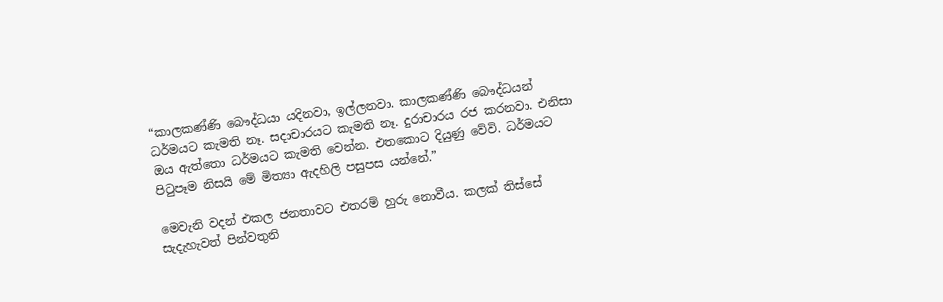“කාලකණ්ණි බෞද්ධයා යදිනවා, ඉල්ලනවා. කාලකණ්ණි බෞද්ධයන් ධර්මයට කැමති නෑ. සදාචාරයට කැමති නෑ. දුරාචාරය රජ කරනවා. එනිසා ඔය ඇත්තො ධර්මයට කැමති වෙන්න. එතකොට දියුණු වේවි. ධර්මයට පිටුපෑම නිසයි මේ මිත්‍යා ඇදහිලි පසුපස යන්නේ.”

මෙවැනි වදන් එකල ජනතාවට එතරම් හුරු නොවීය. කලක් තිස්සේ සැදැහැවත් පින්වතුනි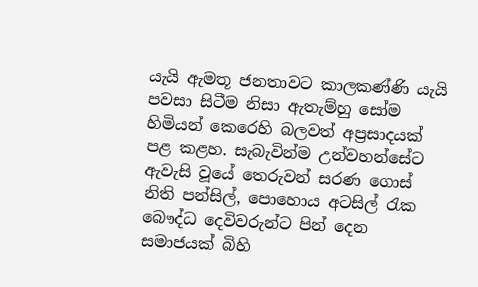යැයි ඇමතූ ජනතාවට කාලකණ්ණි යැයි පවසා සිටීම නිසා ඇතැම්හු සෝම හිමියන් කෙරෙහි බලවත් අප්‍රසාදයක් පළ කළහ. සැබැවින්ම උන්වහන්සේට ඇවැසි වූයේ තෙරුවන් සරණ ගොස් නිති පන්සිල්, පොහොය අටසිල් රැක බෞද්ධ දෙවිවරුන්ට පින් දෙන සමාජයක් බිහි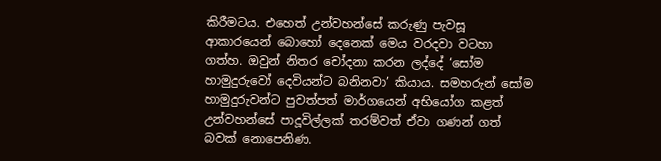කිරීමටය. එහෙත් උන්වහන්සේ කරුණු පැවසූ ආකාරයෙන් බොහෝ දෙනෙක් මෙය වරදවා වටහා ගත්හ. ඔවුන් නිතර චෝදනා කරන ලද්දේ ‘සෝම හාමුදුරුවෝ දෙවියන්ට බනිනවා’ කියාය. සමහරුන් සෝම හාමුදුරුවන්ට පුවත්පත් මාර්ගයෙන් අභියෝග කළත් උන්වහන්සේ පාදූවිල්ලක් තරම්වත් ඒවා ගණන් ගත් බවක් නොපෙනිණ.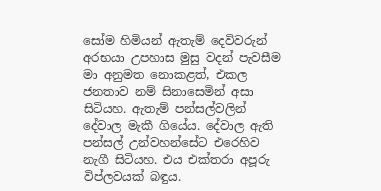සෝම හිමියන් ඇතැම් දෙවිවරුන් අරභයා උපහාස මුසු වදන් පැවසීම මා අනුමත නොකළත්, එකල ජනතාව නම් සිනාසෙමින් අසා සිටියහ. ඇතැම් පන්සල්වලින් දේවාල මැකී ගියේය. දේවාල ඇති පන්සල් උන්වහන්සේට එරෙහිව නැගී සිටියහ. එය එක්තරා අපූරු විප්ලවයක් බඳුය.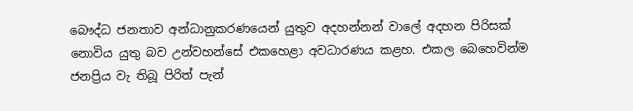බෞද්ධ ජනතාව අන්ධානුකරණයෙන් යුතුව අදහන්නන් වාලේ අදහන පිරිසක් නොවිය යුතු බව උන්වහන්සේ එකහෙළා අවධාරණය කළහ. එකල බෙහෙවින්ම ජනප්‍රිය වැ තිබූ පිරිත් පැන්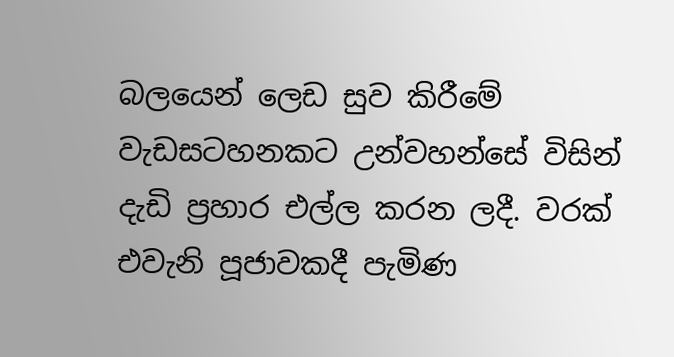බලයෙන් ලෙඩ සුව කිරීමේ වැඩසටහනකට උන්වහන්සේ විසින් දැඩි ප්‍රහාර එල්ල කරන ලදී. වරක් එවැනි පූජාවකදී පැමිණ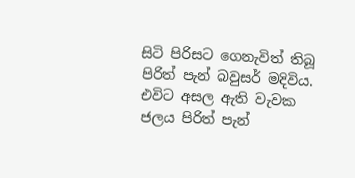සිටි පිරිසට ගෙනැවිත් තිබූ පිරිත් පැන් බවුසර් මදිවිය. එවිට අසල ඇති වැවක ජලය පිරිත් පැන්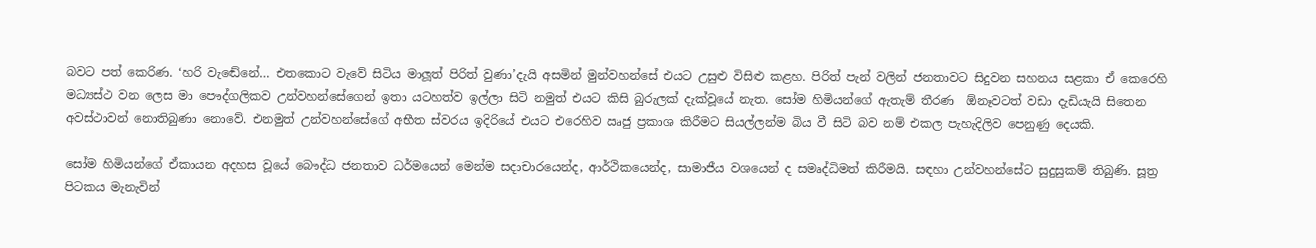බවට පත් කෙරිණ. ‘හරි වැඬේනේ… එතකොට වැවේ සිටිය මාලූත් පිරිත් වුණා’දැයි අසමින් මුන්වහන්සේ එයට උසුළු විසිළු කළහ. පිරිත් පැන් වලින් ජනතාවට සිදුවන සහනය සළකා ඒ කෙරෙහි මධ්‍යස්ථ වන ලෙස මා පෞද්ගලිකව උන්වහන්සේගෙන් ඉතා යටහත්ව ඉල්ලා සිටි නමුත් එයට කිසි බුරුලක් දැක්වූයේ නැත. සෝම හිමියන්ගේ ඇතැම් තීරණ  ඕනෑවටත් වඩා දැඩියැයි සිතෙන අවස්ථාවන් නොතිබුණා නොවේ. එනමුත් උන්වහන්සේගේ අභීත ස්වරය ඉදිරියේ එයට එරෙහිව ඍජු ප්‍රකාශ කිරීමට සියල්ලන්ම බිය වී සිටි බව නම් එකල පැහැදිලිව පෙනුණු දෙයකි.

සෝම හිමියන්ගේ ඒකායන අදහස වූයේ බෞද්ධ ජනතාව ධර්මයෙන් මෙන්ම සදාචාරයෙන්ද, ආර්ථිකයෙන්ද, සාමාජීය වශයෙන් ද සමෘද්ධිමත් කිරීමයි. සඳහා උන්වහන්සේට සුදුසුකම් තිබුණි. සූත්‍ර පිටකය මැනැවින්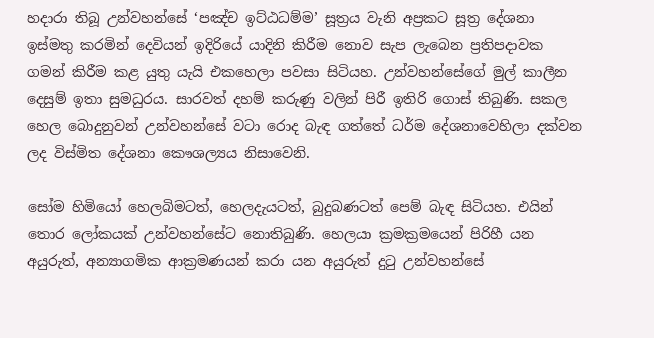හදාරා තිබූ උන්වහන්සේ ‘පඤ්ච ඉට්ඨධම්ම’ සූත්‍රය වැනි අප්‍රකට සූත්‍ර දේශනා ඉස්මතු කරමින් දෙවියන් ඉදිරියේ යාදිනි කිරීම නොව සැප ලැබෙන ප්‍රතිපදාවක ගමන් කිරීම කළ යුතු යැයි එකහෙලා පවසා සිටියහ. උන්වහන්සේගේ මුල් කාලීන දෙසුම් ඉතා සුමධුරය. සාරවත් දහම් කරුණු වලින් පිරී ඉතිරි ගොස් තිබුණි. සකල හෙල බොදුනුවන් උන්වහන්සේ වටා රොද බැඳ ගත්තේ ධර්ම දේශනාවෙහිලා දක්වන ලද විස්මිත දේශනා කෞශල්‍යය නිසාවෙනි.

සෝම හිමියෝ හෙලබිමටත්, හෙලදැයටත්, බුදුබණටත් පෙම් බැඳ සිටියහ. එයින් තොර ලෝකයක් උන්වහන්සේට නොතිබුණි. හෙලයා ක්‍රමක්‍රමයෙන් පිරිහී යන අයුරුත්, අන්‍යාගමික ආක්‍රමණයන් කරා යන අයුරුත් දුටු උන්වහන්සේ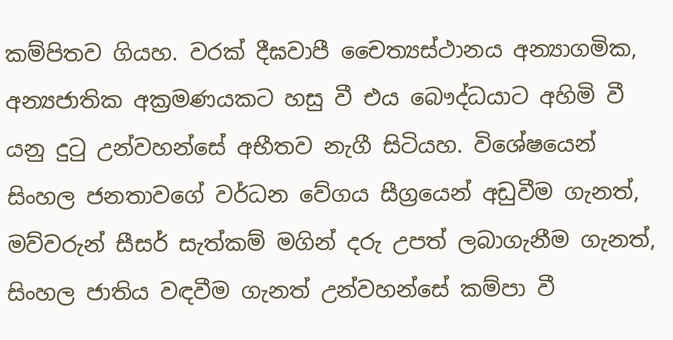කම්පිතව ගියහ. වරක් දීඝවාපී චෛත්‍යස්ථානය අන්‍යාගමික, අන්‍යජාතික අක්‍රමණයකට හසු වී එය බෞද්ධයාට අහිමි වී යනු දුටු උන්වහන්සේ අභීතව නැගී සිටියහ. විශේෂයෙන් සිංහල ජනතාවගේ වර්ධන වේගය සීග්‍රයෙන් අඩුවීම ගැනත්, මව්වරුන් සීසර් සැත්කම් මගින් දරු උපත් ලබාගැනීම ගැනත්, සිංහල ජාතිය වඳවීම ගැනත් උන්වහන්සේ කම්පා වී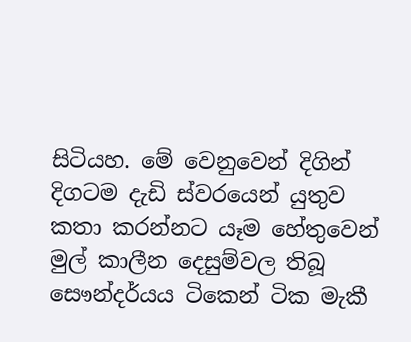සිටියහ. මේ වෙනුවෙන් දිගින් දිගටම දැඩි ස්වරයෙන් යුතුව කතා කරන්නට යෑම හේතුවෙන් මුල් කාලීන දෙසුම්වල තිබූ සෞන්දර්යය ටිකෙන් ටික මැකී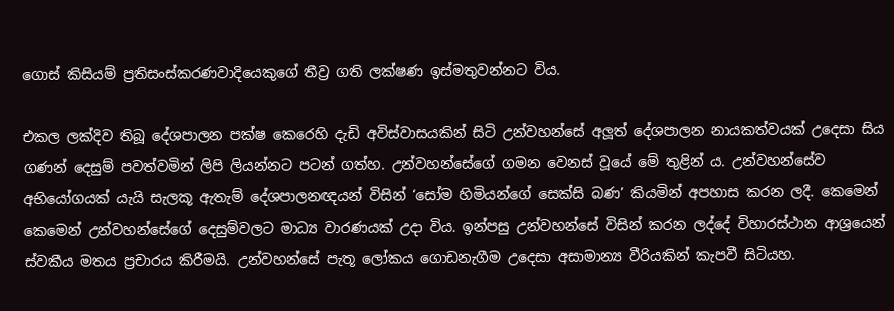ගොස් කිසියම් ප්‍රතිසංස්කරණවාදියෙකුගේ තීව්‍ර ගති ලක්ෂණ ඉස්මතුවන්නට විය.

එකල ලක්දිව තිබූ දේශපාලන පක්ෂ කෙරෙහි දැඩි අවිස්වාසයකින් සිටි උන්වහන්සේ අලූත් දේශපාලන නායකත්වයක් උදෙසා සිය ගණන් දෙසුම් පවත්වමින් ලිපි ලියන්නට පටන් ගත්හ. උන්වහන්සේගේ ගමන වෙනස් වූයේ මේ තුළින් ය. උන්වහන්සේව අභියෝගයක් යැයි සැලකූ ඇතැම් දේශපාලනඥයන් විසින් ‘සෝම හිමියන්ගේ සෙක්සි බණ’ කියමින් අපහාස කරන ලදී. කෙමෙන් කෙමෙන් උන්වහන්සේගේ දෙසුම්වලට මාධ්‍ය වාරණයක් උදා විය. ඉන්පසු උන්වහන්සේ විසින් කරන ලද්දේ විහාරස්ථාන ආශ්‍රයෙන් ස්වකීය මතය ප්‍රචාරය කිරීමයි. උන්වහන්සේ පැතූ ලෝකය ගොඩනැගීම උදෙසා අසාමාන්‍ය වීරියකින් කැපවී සිටියහ.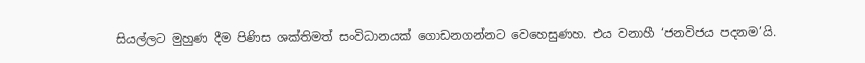සියල්ලට මුහුණ දීම පිණිස ශක්තිමත් සංවිධානයක් ගොඩනගන්නට වෙහෙසුණහ. එය වනාහී ‘ජනවිජය පදනම’යි.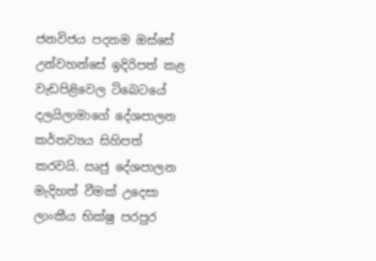ජනවිජය පදනම ඔස්සේ උන්වහන්සේ ඉදිරිපත් කළ වැඩපිළිවෙල ටිබෙටයේ දලයිලාමාගේ දේශපාලන කර්තව්‍යය සිහිපත් කරවයි. ඍජු දේශපාලන මැදිහත් වීමක් උදෙසා ලාංකීය භික්ෂු පරපුර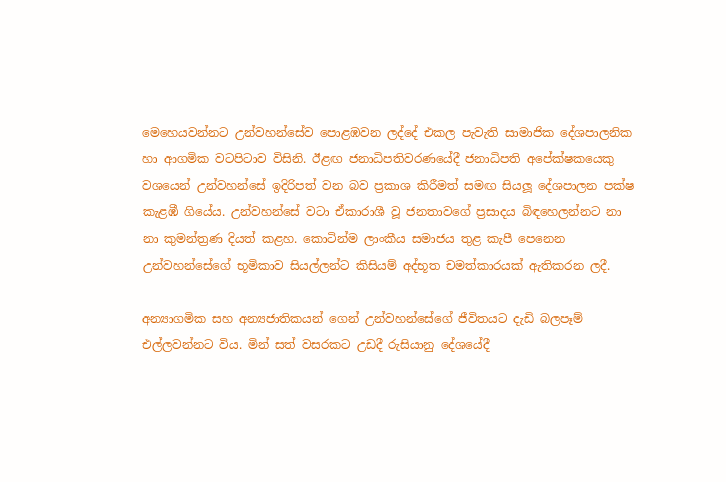මෙහෙයවන්නට උන්වහන්සේව පොළඹවන ලද්දේ එකල පැවැති සාමාජික දේශපාලනික හා ආගමික වටපිටාව විසිනි. ඊළඟ ජනාධිපතිවරණයේදී ජනාධිපති අපේක්ෂකයෙකු වශයෙන් උන්වහන්සේ ඉදිරිපත් වන බව ප්‍රකාශ කිරීමත් සමඟ සියලූ දේශපාලන පක්ෂ කැළඹී ගියේය. උන්වහන්සේ වටා ඒකාරාශී වූ ජනතාවගේ ප්‍රසාදය බිඳහෙලන්නට නා නා කුමන්ත්‍රණ දියත් කළහ. කොටින්ම ලාංකීය සමාජය තුළ කැපී පෙනෙන උන්වහන්සේගේ භූමිකාව සියල්ලන්ට කිසියම් අද්භූත චමත්කාරයක් ඇතිකරන ලදී.

අන්‍යාගමික සහ අන්‍යජාතිකයන් ගෙන් උන්වහන්සේගේ ජීවිතයට දැඩි බලපෑම් එල්ලවන්නට විය. මින් සත් වසරකට උඩදී රුසියානු දේශයේදී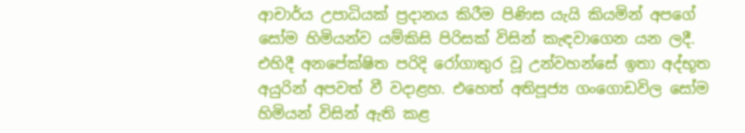ආචාර්ය උපාධියක් ප්‍රදානය කිරීම පිණිස යැයි කියමින් අපගේ සෝම හිමියන්ව යම්කිසි පිරිසක් විසින් කැඳවාගෙන යන ලදී. එහිදී අනපේක්ෂිත පරිදි රෝගාතුර වූ උන්වහන්සේ ඉතා අද්භූත අයුරින් අපවත් වී වදාළහ. එහෙත් අතිපූජ්‍ය ගංගොඩවිල සෝම හිමියන් විසින් ඇති කළ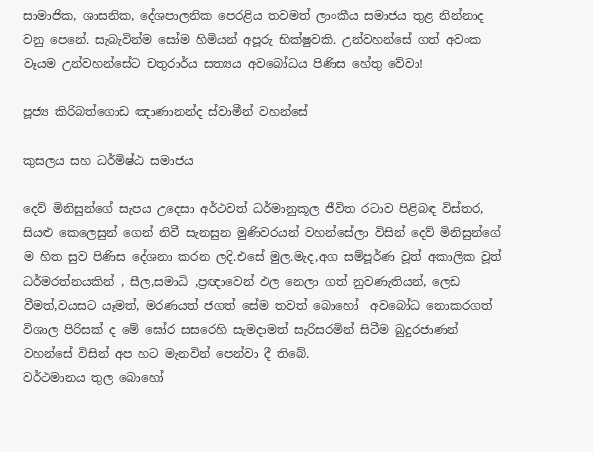සාමාජික, ශාසනික, දේශපාලනික පෙරළිය තවමත් ලාංකීය සමාජය තුළ නින්නාද වනු පෙනේ. සැබැවින්ම සෝම හිමියන් අපූරු භික්ෂුවකි. උන්වහන්සේ ගත් අවංක වෑයම උන්වහන්සේට චතුරාර්ය සත්‍යය අවබෝධය පිණිස හේතු වේවා!

පූජ්‍ය කිරිබත්ගොඩ ඤාණානන්ද ස්වාමීන් වහන්සේ

කුසලය සහ ධර්මිෂ්ඨ සමාජය

දෙව් මිනිසුන්ගේ සැපය උදෙසා අර්ථවත් ධර්මානුකූල ජීවිත රටාව පිළිබඳ විස්තර, සියළු කෙලෙසුන් ගෙන් නිවී සැනසුන මුණිවරයන් වහන්සේලා විසින් දෙව් මිනිසුන්ගේ ම හිත සුව පිණිස දේශනා කරන ලදි.එසේ මුල.මැද,අග සම්පූර්ණ වූත් අකාලික වූත් ධර්මරත්නයකින් , සීල,සමාධි ,ප්‍රඥාවෙන් ඵල නෙලා ගත් නුවණැතියන්, ලෙඩ වීමත්,වයසට යෑමත්, මරණයත් ජගත් සේම තවත් බොහෝ  අවබෝධ නොකරගත් විශාල පිරිසක් ද මේ ඝෝර සසරෙහි සැමදාමත් සැරිසරමින් සිටීම බුදුරජාණන් වහන්සේ විසින් අප හට මැනවින් පෙන්වා දී තිබේ.
වර්ථමානය තුල බොහෝ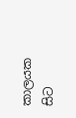කාලයක සිට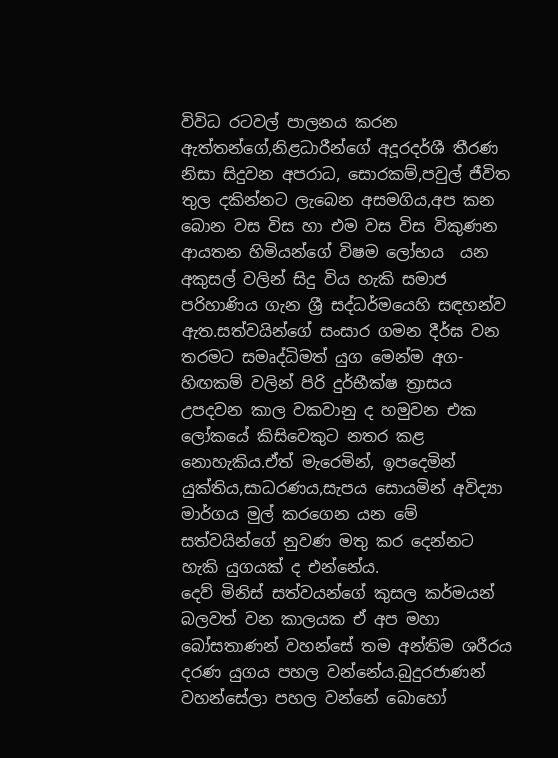විවිධ රටවල් පාලනය කරන ඇත්තන්ගේ,නිළධාරීන්ගේ අදූරදර්ශී තීරණ නිසා සිදුවන අපරාධ, සොරකම්,පවුල් ජීවිත තුල දකින්නට ලැබෙන අසමගිය,අප කන බොන වස විස හා එම වස විස විකුණන ආයතන හිමියන්ගේ විෂම ලෝභය  යන අකුසල් වලින් සිදු විය හැකි සමාජ පරිහාණිය ගැන ශ්‍රී සද්ධර්මයෙහි සඳහන්ව ඇත.සත්වයින්ගේ සංසාර ගමන දීර්ඝ වන තරමට සමෘද්ධිමත් යුග මෙන්ම අග-හිඟකම් වලින් පිරි දුර්භීක්ෂ ත්‍රාසය උපදවන කාල වකවානු ද හමුවන එක ලෝකයේ කිසිවෙකුට නතර කළ නොහැකිය.ඒත් මැරෙමින්, ඉපදෙමින් යුක්තිය,සාධරණය,සැපය සොයමින් අවිද්‍යා මාර්ගය මුල් කරගෙන යන මේ සත්වයින්ගේ නුවණ මතු කර දෙන්නට හැකි යුගයක් ද එන්නේය.
දෙව් මිනිස් සත්වයන්ගේ කුසල කර්මයන් බලවත් වන කාලයක ඒ අප මහා බෝසතාණන් වහන්සේ තම අන්තිම ශරීරය දරණ යුගය පහල වන්නේය.බුදුරජාණන් වහන්සේලා පහල වන්නේ බොහෝ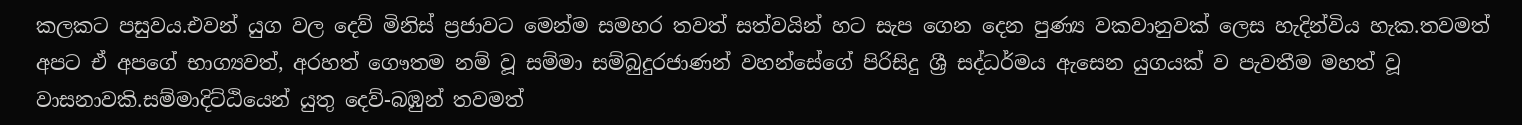කලකට පසුවය.එවන් යුග වල දෙව් මිනිස් ප්‍රජාවට මෙන්ම සමහර තවත් සත්වයින් හට සැප ගෙන දෙන පුණ්‍ය වකවානුවක් ලෙස හැදින්විය හැක.තවමත් අපට ඒ අපගේ භාග්‍යවත්, අරහත් ගෞතම නම් වූ සම්මා සම්බුදුරජාණන් වහන්සේගේ පිරිසිදු ශ්‍රී සද්ධර්මය ඇසෙන යුගයක් ව පැවතීම මහත් වූ වාසනාවකි.සම්මාදිට්ඨියෙන් යුතු දෙව්-බඹුන් තවමත්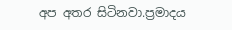අප අතර සිටිනවා.ප්‍රමාදය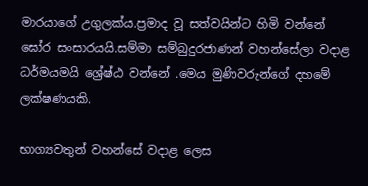මාරයාගේ උගුලක්ය.ප්‍රමාද වූ සත්වයින්ට හිමි වන්නේ ඝෝර සංසාරයයි.සම්මා සම්බුදුරජාණන් වහන්සේලා වදාළ ධර්මයමයි ශ්‍රේෂ්ඨ වන්නේ .මෙය මුණිවරුන්ගේ දහමේ ලක්ෂණයකි.

භාග්‍යවතුන් වහන්සේ වදාළ ලෙස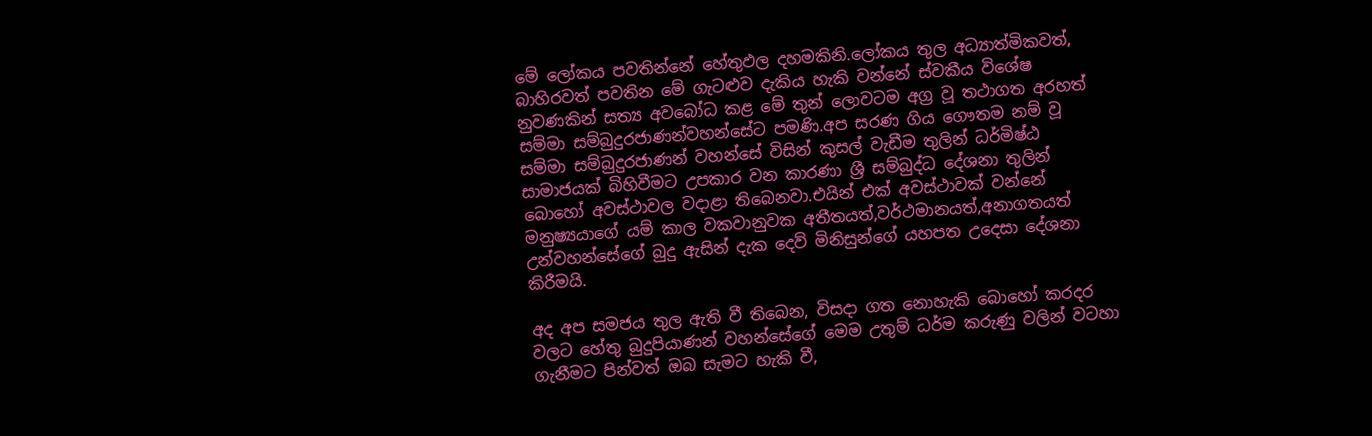මේ ලෝකය පවතින්නේ හේතුඵල දහමකිනි.ලෝකය තුල අධ්‍යාත්මිකවත්, බාහිරවත් පවතින මේ ගැටළුව දැකිය හැකි වන්නේ ස්වකීය විශේෂ නුවණකින් සත්‍ය අවබෝධ කළ මේ තුන් ලොවටම අග්‍ර වූ තථාගත අරහත් සම්මා සම්බුදුරජාණන්වහන්සේට පමණි.අප සරණ ගිය ගෞතම නම් වූ සම්මා සම්බුදුරජාණන් වහන්සේ විසින් කුසල් වැඩීම තුලින් ධර්මිෂ්ඨ සාමාජයක් බිහිවීමට උපකාර වන කාරණා ශ්‍රී සම්බුද්ධ දේශනා තුලින් බොහෝ අවස්ථාවල වදාළා තිබෙනවා.එයින් එක් අවස්ථාවක් වන්නේ මනුෂ්‍යයාගේ යම් කාල වකවානුවක අතීතයත්,වර්ථමානයත්,අනාගතයත් උන්වහන්සේගේ බුදු ඇසින් දැක දෙව් මිනිසුන්ගේ යහපත උදෙසා දේශනා කිරීමයි.

අද අප සමජය තුල ඇති වී තිබෙන, විසදා ගත නොහැකි බොහෝ කරදර වලට හේතු බුදුපියාණන් වහන්සේගේ මෙම උතුම් ධර්ම කරුණු වලින් වටහා ගැනීමට පින්වත් ඔබ සැමට හැකි වී,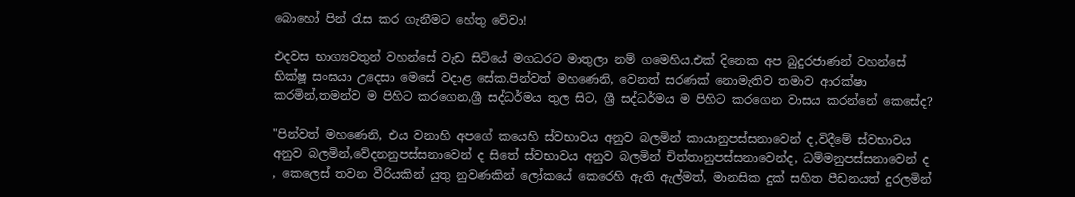බොහෝ පින් රැස කර ගැනීමට හේතු වේවා!

එදවස භාග්‍යවතුන් වහන්සේ වැඩ සිටියේ මගධරට මාතුලා නම් ගමෙහිය.එක් දිනෙක අප බුදුරජාණන් වහන්සේ භික්ෂූ සංඝයා උදෙසා මෙසේ වදාළ සේක.පින්වත් මහණෙනි, වෙනත් සරණක් නොමැතිව තමාව ආරක්ෂා කරමින්,තමන්ව ම පිහිට කරගෙන,ශ්‍රී සද්ධර්මය තුල සිට, ශ්‍රී සද්ධර්මය ම පිහිට කරගෙන වාසය කරන්නේ කෙසේද?

"පින්වත් මහණෙනි, එය වනාහි අපගේ කයෙහි ස්වභාවය අනුව බලමින් කායානුපස්සනාවෙන් ද,විදීමේ ස්වභාවය අනුව බලමින්,වේදනනුපස්සනාවෙන් ද සිතේ ස්වභාවය අනුව බලමින් චිත්තානුපස්සනාවෙන්ද, ධම්මනුපස්සනාවෙන් ද , කෙලෙස් තවන වීරියකින් යුතු නුවණකින් ලෝකයේ කෙරෙහි ඇති ඇල්මත්, මානසික දුක් සහිත පීඩනයත් දුරලමින්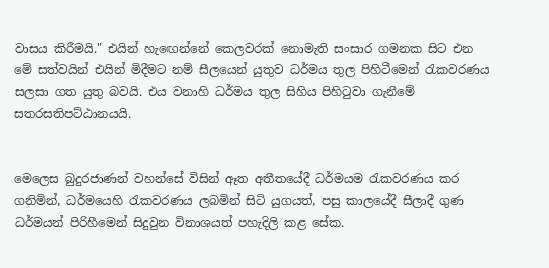වාසය කිරීමයි." එයින් හැඟෙන්නේ කෙලවරක් නොමැති සංසාර ගමනක සිට එන මේ සත්වයින් එයින් මිදීමට නම් සීලයෙන් යුතුව ධර්මය තුල පිහිටීමෙන් රැකවරණය සලසා ගත යුතු බවයි. එය වනාහි ධර්මය තුල සිහිය පිහිටුවා ගැනීමේ සතරසතිපට්ඨානයයි.


මෙලෙස බුදුරජාණන් වහන්සේ විසින් ඈත අතීතයේදී ධර්මයම රැකවරණය කර ගනිමින්, ධර්මයෙහි රැකවරණය ලබමින් සිටි යුගයත්, පසු කාලයේදී සීලාදී ගුණ ධර්මයන් පිරිහීමෙන් සිදුවුන විනාශයත් පහැදිලි කළ සේක.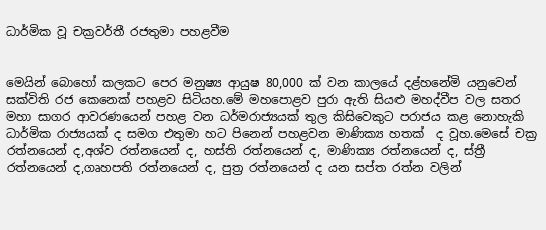ධාර්මික වූ චක්‍රවර්තී රජතුමා පහළවීම


මෙයින් බොහෝ කලකට පෙර මනුෂ්‍ය ආයුෂ 80,000 ක් වන කාලයේ දළ්හනේමි යනුවෙන් සක්විති රජ කෙනෙක් පහළව සිටියහ.මේ මහපොළව පුරා ඇති සියළු මහද්වීප වල සතර මහා සාගර ආවරණයෙන් පහළ වන ධර්මරාජ්‍යයක් තුල කිසිවෙකුට පරාජය කළ නොහැකි ධාර්මික රාජ්‍යයක් ද සමග එතුමා හට පිනෙන් පහළවන මාණික්‍ය හතක්  ද වූහ.මෙසේ චක්‍ර රත්නයෙන් ද,අශ්ව රත්නයෙන් ද, හස්ති රත්නයෙන් ද, මාණික්‍ය රත්නයෙන් ද, ස්ත්‍රී රත්නයෙන් ද,ගෘහපති රත්නයෙන් ද, පුත්‍ර රත්නයෙන් ද යන සප්ත රත්න වලින්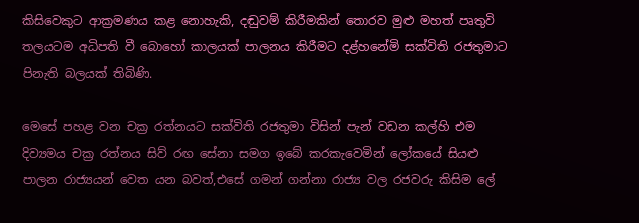කිසිවෙකුට ආක්‍රමණය කළ නොහැකි, දඬුවම් කිරීමකින් තොරව මුළු මහත් පෘතුවි තලයටම අධිපති වී බොහෝ කාලයක් පාලනය කිරීමට දළ්හනේමි සක්විති රජතුමාට පිනැති බලයක් තිබිණි.

මෙසේ පහළ වන චක්‍ර රත්නයට සක්විති රජතුමා විසින් පැන් වඩන කල්හි එම දිව්‍යමය චක්‍ර රත්නය සිව් රඟ සේනා සමග ඉබේ කරකැවෙමින් ලෝකයේ සියළු පාලන රාජ්‍යයන් වෙත යන බවත්,එසේ ගමන් ගන්නා රාජ්‍ය වල රජවරු කිසිම ලේ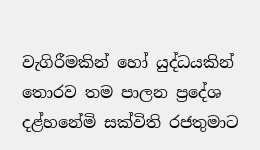වැගිරීමකින් හෝ යුද්ධයකින් තොරව තම පාලන ප්‍රදේශ දළ්හනේමි සක්විති රජතුමාට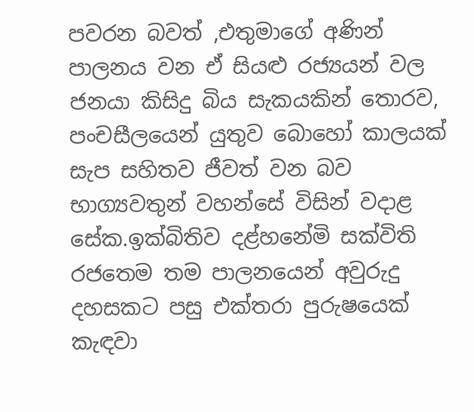පවරන බවත් ,එතුමාගේ අණින් පාලනය වන ඒ සියළු රජ්‍යයන් වල ජනයා කිසිදු බිය සැකයකින් තොරව, පංචසීලයෙන් යුතුව බොහෝ කාලයක් සැප සහිතව ජීවත් වන බව භාග්‍යවතුන් වහන්සේ විසින් වදාළ සේක.ඉක්බිතිව දළ්හනේමි සක්විති රජතෙම තම පාලනයෙන් අවුරුදු දහසකට පසු එක්තරා පුරුෂයෙක් කැඳවා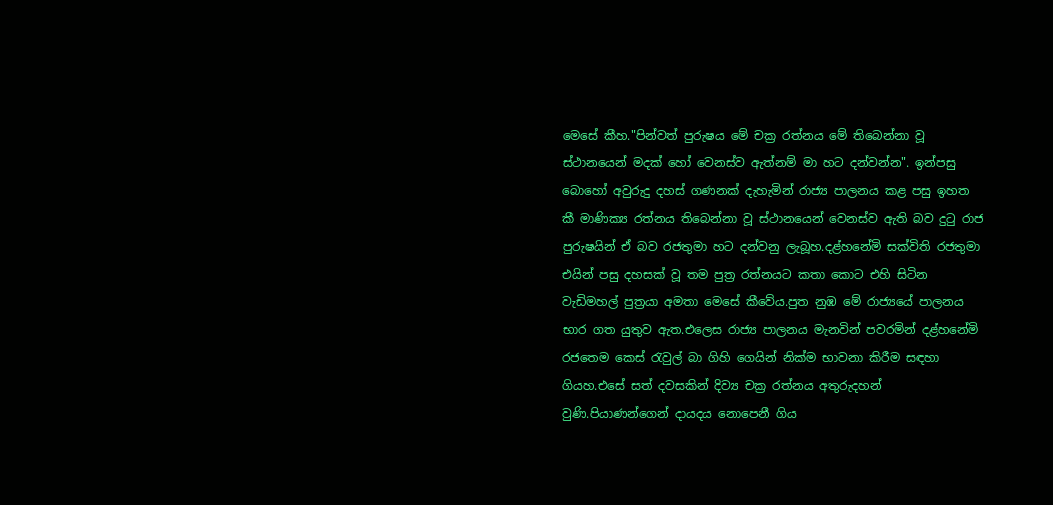මෙසේ කීහ."පින්වත් පුරුෂය මේ චක්‍ර රත්නය මේ තිබෙන්නා වූ ස්ථානයෙන් මදක් හෝ වෙනස්ව ඇත්නම් මා හට දන්වන්න". ඉන්පසු බොහෝ අවුරුදු දහස් ගණනක් දැහැමින් රාජ්‍ය පාලනය කළ පසු ඉහත කී මාණික්‍ය රත්නය තිබෙන්නා වූ ස්ථානයෙන් වෙනස්ව ඇති බව දුටු රාජ පුරුෂයින් ඒ බව රජතුමා හට දන්වනු ලැබූහ.දළ්හනේමි සක්විති රජතුමා එයින් පසු දහසක් වූ තම පුත්‍ර රත්නයට කතා කොට එහි සිටින වැඩිමහල් පුත්‍රයා අමතා මෙසේ කීවේය.පුත නුඹ මේ රාජ්‍යයේ පාලනය භාර ගත යුතුව ඇත.එලෙස රාජ්‍ය පාලනය මැනවින් පවරමින් දළ්හනේමි රජතෙම කෙස් රැවුල් බා ගිහි ගෙයින් නික්ම භාවනා කිරීම සඳහා ගියහ.එසේ සත් දවසකින් දිව්‍ය චක්‍ර රත්නය අතුරුදහන් වුණි.පියාණන්ගෙන් දායදය නොපෙනී ගිය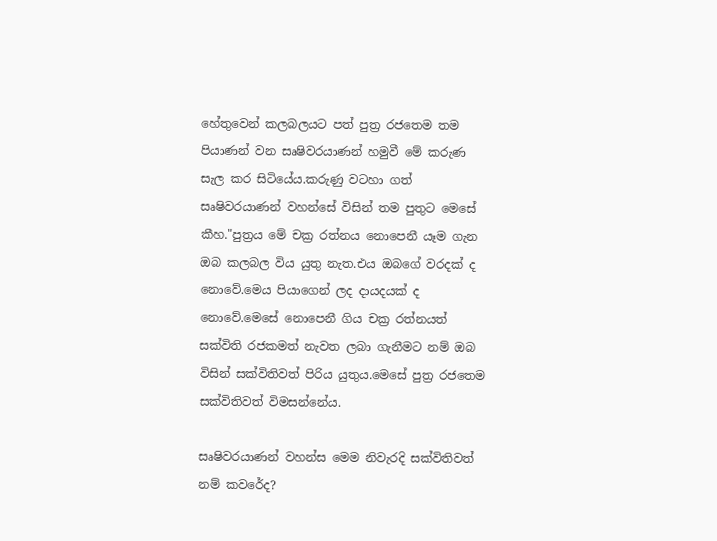හේතුවෙන් කලබලයට පත් පුත්‍ර රජතෙම තම පියාණන් වන සෘෂිවරයාණන් හමුවී මේ කරුණ සැල කර සිටියේය.කරුණු වටහා ගත් සෘෂිවරයාණන් වහන්සේ විසින් තම පුතුට මෙසේ කීහ."පුත්‍රය මේ චක්‍ර රත්නය නොපෙනී යෑම ගැන ඔබ කලබල විය යුතු නැත.එය ඔබගේ වරදක් ද නොවේ.මෙය පියාගෙන් ලද දායදයක් ද නොවේ.මෙසේ නොපෙනී ගිය චක්‍ර රත්නයත් සක්විති රජකමත් නැවත ලබා ගැනීමට නම් ඔබ විසින් සක්විතිවත් පිරිය යුතුය.මෙසේ පුත්‍ර රජතෙම සක්විතිවත් විමසන්නේය.

සෘෂිවරයාණන් වහන්ස මෙම නිවැරදි සක්විතිවත් නම් කවරේද?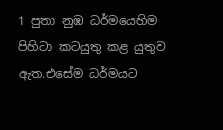1 පුතා නුඹ ධර්මයෙහිම පිහිටා කටයුතු කළ යුතුව ඇත.එසේම ධර්මයට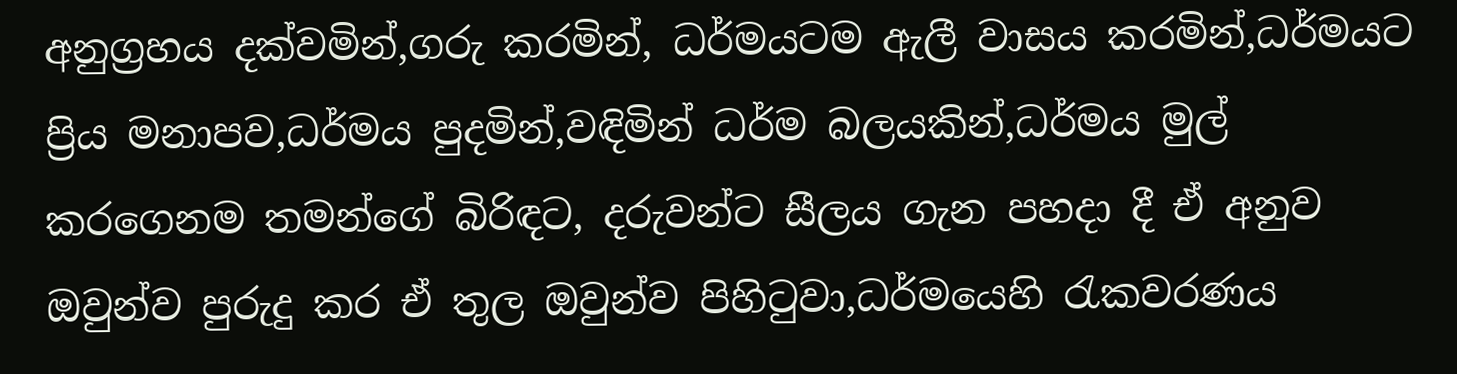අනුග්‍රහය දක්වමින්,ගරු කරමින්, ධර්මයටම ඇලී වාසය කරමින්,ධර්මයට ප්‍රිය මනාපව,ධර්මය පුදමින්,වඳිමින් ධර්ම බලයකින්,ධර්මය මුල් කරගෙනම තමන්ගේ බිරිඳට, දරුවන්ට සීලය ගැන පහදා දී ඒ අනුව ඔවුන්ව පුරුදු කර ඒ තුල ඔවුන්ව පිහිටුවා,ධර්මයෙහි රැකවරණය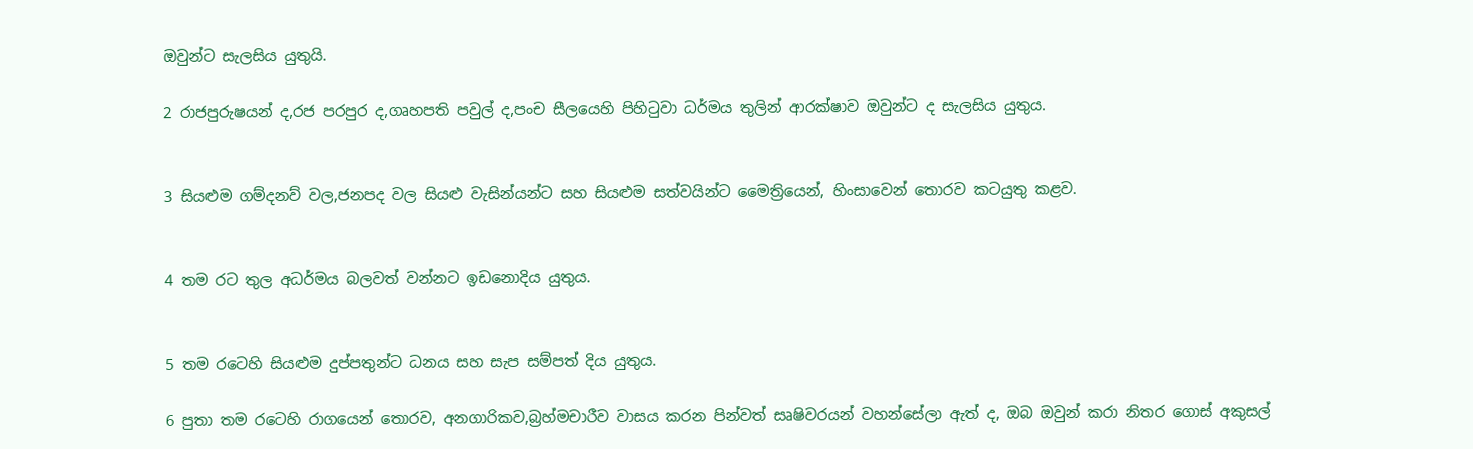ඔවුන්ට සැලසිය යුතුයි.

2 රාජපුරුෂයන් ද,රජ පරපුර ද,ගෘහපති පවුල් ද,පංච සීලයෙහි පිහිටුවා ධර්මය තුලින් ආරක්ෂාව ඔවුන්ට ද සැලසිය යුතුය.


3 සියළුම ගම්දනව් වල,ජනපද වල සියළු වැසින්යන්ට සහ සියළුම සත්වයින්ට මෛත්‍රියෙන්, හිංසාවෙන් තොරව කටයුතු කළව.


4 තම රට තුල අධර්මය බලවත් වන්නට ඉඩනොදිය යුතුය.


5 තම රටෙහි සියළුම දුප්පතුන්ට ධනය සහ සැප සම්පත් දිය යුතුය.

6 පුතා තම රටෙහි රාගයෙන් තොරව, අනගාරිකව,බ්‍රහ්මචාරීව වාසය කරන පින්වත් සෘෂිවරයන් වහන්සේලා ඇත් ද, ඔබ ඔවුන් කරා නිතර ගොස් අකුසල්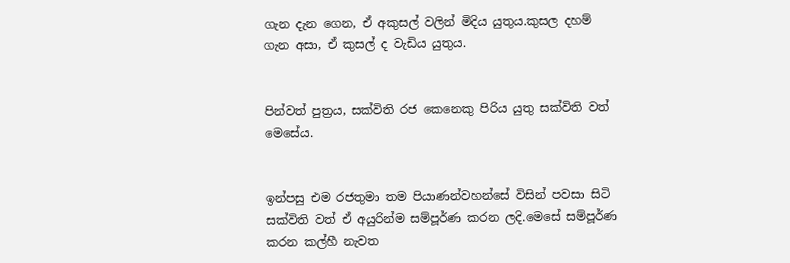ගැන දැන ගෙන, ඒ අකුසල් වලින් මිදිය යුතුය.කුසල දහම් ගැන අසා, ඒ කුසල් ද වැඩිය යුතුය.


පින්වත් පුත්‍රය, සක්විති රජ කෙනෙකු පිරිය යුතු සක්විති වත් මෙසේය.


ඉන්පසු එම රජතුමා තම පියාණන්වහන්සේ විසින් පවසා සිටි සක්විති වත් ඒ අයුරින්ම සම්පූර්ණ කරන ලදි.මෙසේ සම්පූර්ණ කරන කල්හී නැවත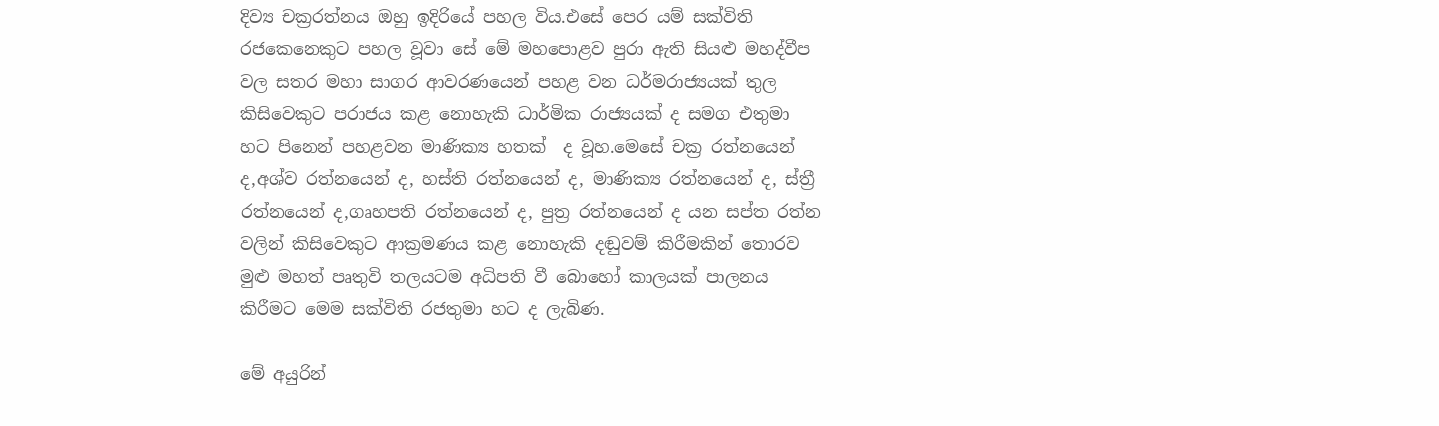දිව්‍ය චක්‍රරත්නය ඔහු ඉදිරියේ පහල විය.එසේ පෙර යම් සක්විති රජකෙනෙකුට පහල වූවා සේ මේ මහපොළව පුරා ඇති සියළු මහද්වීප වල සතර මහා සාගර ආවරණයෙන් පහළ වන ධර්මරාජ්‍යයක් තුල කිසිවෙකුට පරාජය කළ නොහැකි ධාර්මික රාජ්‍යයක් ද සමග එතුමා හට පිනෙන් පහළවන මාණික්‍ය හතක්  ද වූහ.මෙසේ චක්‍ර රත්නයෙන් ද,අශ්ව රත්නයෙන් ද, හස්ති රත්නයෙන් ද, මාණික්‍ය රත්නයෙන් ද, ස්ත්‍රී රත්නයෙන් ද,ගෘහපති රත්නයෙන් ද, පුත්‍ර රත්නයෙන් ද යන සප්ත රත්න වලින් කිසිවෙකුට ආක්‍රමණය කළ නොහැකි දඬුවම් කිරීමකින් තොරව මුළු මහත් පෘතුවි තලයටම අධිපති වී බොහෝ කාලයක් පාලනය කිරීමට මෙම සක්විති රජතුමා හට ද ලැබිණ.

මේ අයුරින්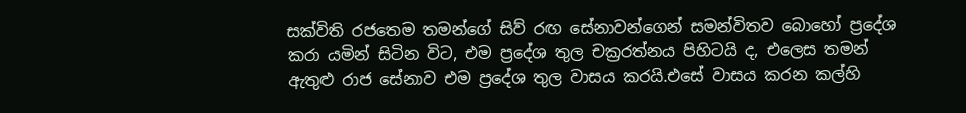සක්විති රජතෙම තමන්ගේ සිව් රඟ සේනාවන්ගෙන් සමන්විතව බොහෝ ප්‍රදේශ කරා යමින් සිටින විට, එම ප්‍රදේශ තුල චක්‍රරත්නය පිහිටයි ද, එලෙස තමන් ඇතුළු රාජ සේනාව එම ප්‍රදේශ තුල වාසය කරයි.එසේ වාසය කරන කල්හි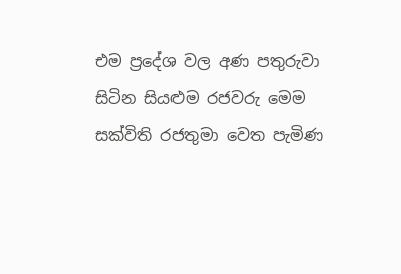එම ප්‍රදේශ වල අණ පතුරුවා සිටින සියළුම රජවරු මෙම සක්විති රජතුමා වෙත පැමිණ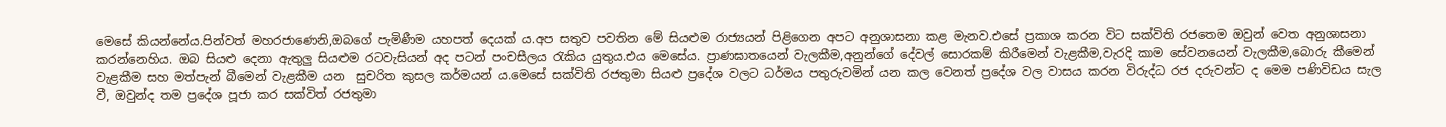මෙසේ කියන්නේය.පින්වත් මහරජාණෙනි,ඔබගේ පැමිණීම යහපත් දෙයක් ය.අප සතුව පවතින මේ සියළුම රාජ්‍යයන් පිළිගෙන අපට අනුශාසනා කළ මැනව.එසේ ප්‍රකාශ කරන විට සක්විති රජතෙම ඔවුන් වෙත අනුශාසනා කරන්නෙහිය. ඔබ සියළු දෙනා ඇතුලු සියළුම රටවැසියන් අද පටන් පංචසීලය රැකිය යුතුය.එය මෙසේය. ප්‍රාණඝාතයෙන් වැලකීම,අනුන්ගේ දේවල් සොරකම් කිරීමෙන් වැළකීම,වැරදි කාම සේවනයෙන් වැලකීම,බොරු කීමෙන් වැළකීම සහ මත්පැන් බීමෙන් වැළකීම යන  සුචරිත කුසල කර්මයන් ය.මෙසේ සක්විති රජතුමා සියළු ප්‍රදේශ වලට ධර්මය පතුරුවමින් යන කල වෙනත් ප්‍රදේශ වල වාසය කරන විරුද්ධ රජ දරුවන්ට ද මෙම පණිවිඩය සැල වී, ඔවුන්ද තම ප්‍රදේශ පූජා කර සක්විත් රජතුමා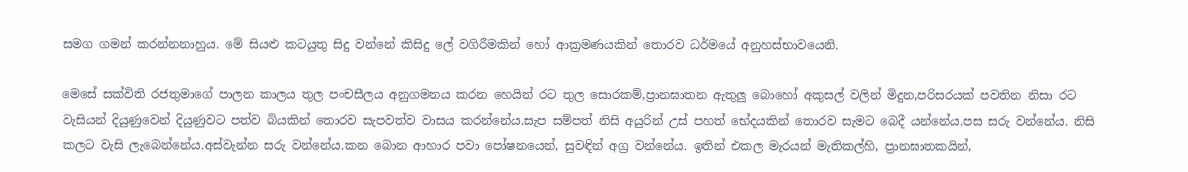සමග ගමන් කරන්නනාහුය. මේ සියළු කටයුතු සිදු වන්නේ කිසිදු ලේ වගිරීමකින් හෝ ආක්‍රමණයකින් තොරව ධර්මයේ අනුහස්භාවයෙනි.

මෙසේ සක්විති රජතුමාගේ පාලන කාලය තුල පංචසීලය අනුගමනය කරන හෙයින් රට තුල සොරකම්,ප්‍රානඝාතන ඇතුලු බොහෝ අකුසල් වලින් මිදුන,පරිසරයක් පවතින නිසා රට වැසියන් දියුණුවෙන් දියුණුවට පත්ව බියකින් තොරව සැපවත්ව වාසය කරන්නේය.සැප සම්පත් නිසි අයුරින් උස් පහත් භේදයකින් තොරව සැමට බෙදී යන්නේය.පස සරු වන්නේය. නිසි කලට වැසි ලැබෙන්නේය.අස්වැන්න සරු වන්නේය.කන බොන ආහාර පවා පෝෂනයෙන්, සුවඳින් අග්‍ර වන්නේය. ඉතින් එකල මැරයන් මැතිකල්හි, ප්‍රානඝාතකයින්,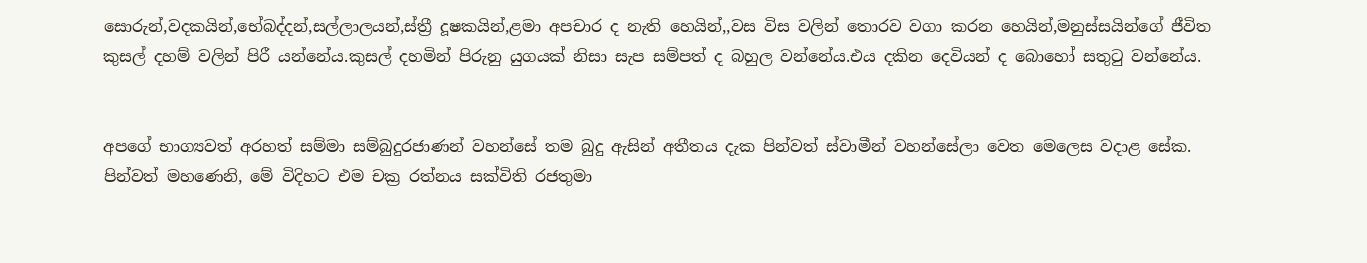සොරුන්,වදකයින්,භේබද්දන්,සල්ලාලයන්,ස්ත්‍රී දූෂකයින්,ළමා අපචාර ද නැති හෙයින්,,වස විස වලින් තොරව වගා කරන හෙයින්,මනුස්සයින්ගේ ජීවිත කුසල් දහම් වලින් පිරී යන්නේය.කුසල් දහමින් පිරුනු යුගයක් නිසා සැප සම්පත් ද බහුල වන්නේය.එය දකින දෙවියන් ද බොහෝ සතුටු වන්නේය.


අපගේ භාග්‍යවත් අරහත් සම්මා සම්බුදුරජාණන් වහන්සේ තම බුදු ඇසින් අතීතය දැක පින්වත් ස්වාමීන් වහන්සේලා වෙත මෙලෙස වදාළ සේක.
පින්වත් මහණෙනි, මේ විදිහට එම චක්‍ර රත්නය සක්විති රජතුමා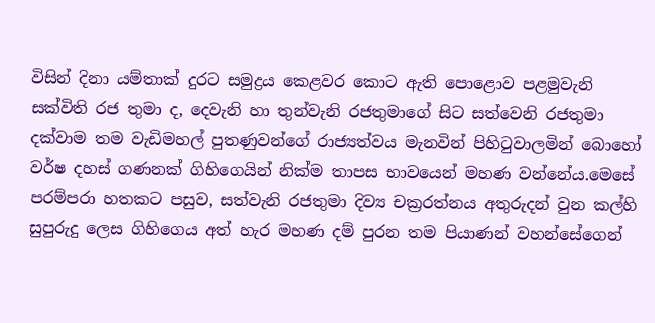විසින් දිනා යම්තාක් දුරට සමුද්‍රය කෙළවර කොට ඇති පොළොව පළමුවැනි සක්විති රජ තුමා ද, දෙවැනි හා තුන්වැනි රජතුමාගේ සිට සත්වෙනි රජතුමා දක්වාම තම වැඩිමහල් පුතණුවන්ගේ රාජ්‍යත්වය මැනවින් පිහිටුවාලමින් බොහෝ වර්ෂ දහස් ගණනක් ගිහිගෙයින් නික්ම තාපස භාවයෙන් මහණ වන්නේය.මෙසේ පරම්පරා හතකට පසුව, සත්වැනි රජතුමා දිව්‍ය චක්‍රරත්නය අතුරුදන් වුන කල්හි සුපුරුදු ලෙස ගිහිගෙය අත් හැර මහණ දම් පුරන තම පියාණන් වහන්සේගෙන්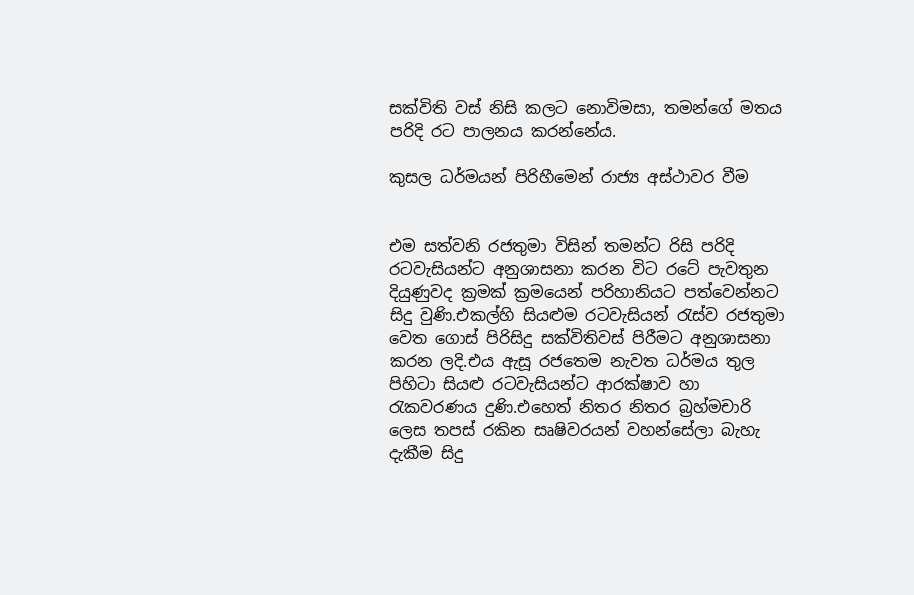සක්විති වස් නිසි කලට නොවිමසා, තමන්ගේ මතය පරිදි රට පාලනය කරන්නේය.

කුසල ධර්මයන් පිරිහීමෙන් රාජ්‍ය අස්ථාවර වීම


එම සත්වනි රජතුමා විසින් තමන්ට රිසි පරිදි රටවැසියන්ට අනුශාසනා කරන විට රටේ පැවතුන දියුණුවද ක්‍රමක් ක්‍රමයෙන් පරිහානියට පත්වෙන්නට සිදු වුණි.එකල්හි සියළුම රටවැසියන් රැස්ව රජතුමා වෙත ගොස් පිරිසිදු සක්විතිවස් පිරීමට අනුශාසනා කරන ලදි.එය ඇසූ රජතෙම නැවත ධර්මය තුල පිහිටා සියළු රටවැසියන්ට ආරක්ෂාව හා රැකවරණය දුණි.එහෙත් නිතර නිතර බ්‍රහ්මචාරි ලෙස තපස් රකින සෘෂිවරයන් වහන්සේලා බැහැ දැකීම සිදු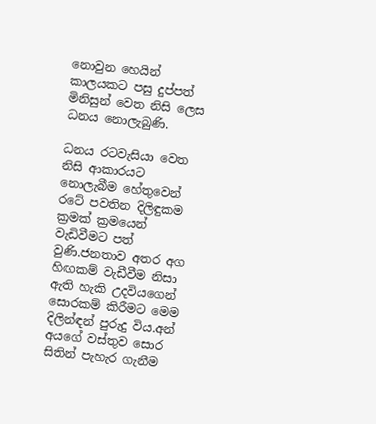නොවුන හෙයින් කාලයකට පසු දුප්පත් මිනිසුන් වෙත නිසි ලෙස ධනය නොලැබුණි.

ධනය රටවැසියා වෙත නිසි ආකාරයට නොලැබීම හේතුවෙන් රටේ පවතින දිලිඳුකම ක්‍රමක් ක්‍රමයෙන් වැඩිවීමට පත් වුණි.ජනතාව අතර අග හිඟකම් වැඩීවීම නිසා ඇති හැකි උදවියගෙන් සොරකම් කිරීමට මෙම දිලින්ඳන් පුරුදු විය.අන් අයගේ වස්තුව සොර සිතින් පැහැර ගැනීම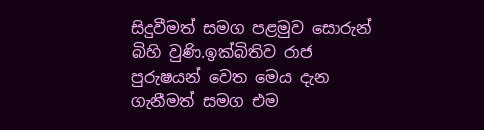සිදුවීමත් සමග පළමුව සොරුන් බිහි වුණි.ඉක්බිතිව රාජ පුරුෂයන් වෙත මෙය දැන ගැනීමත් සමග එම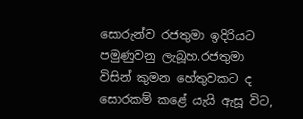සොරුන්ව රජතුමා ඉදිරියට පමුණුවනු ලැබූහ.රජතුමා විසින් කුමන හේතුවකට ද සොරකම් කළේ යැයි ඇසූ විට,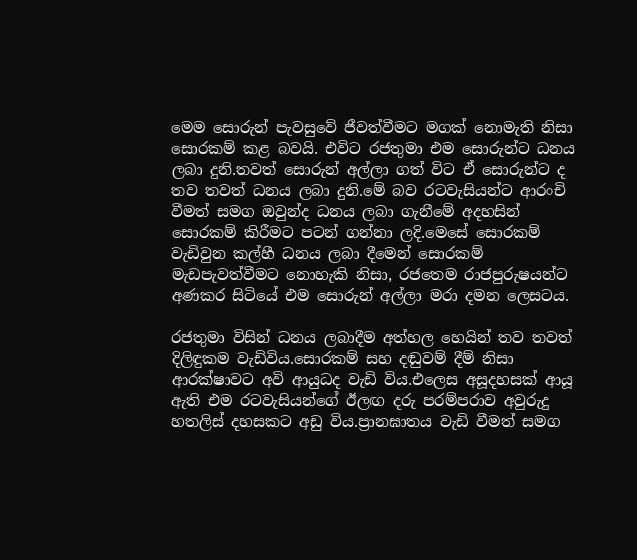මෙම සොරුන් පැවසුවේ ජීවත්වීමට මගක් නොමැති නිසා සොරකම් කළ බවයි. එවිට රජතුමා එම සොරුන්ට ධනය ලබා දුනි.තවත් සොරුන් අල්ලා ගත් විට ඒ සොරුන්ට ද තව තවත් ධනය ලබා දුනි.මේ බව රටවැසියන්ට ආරංචි වීමත් සමග ඔවුන්ද ධනය ලබා ගැනීමේ අදහසින් සොරකම් කිරීමට පටන් ගන්නා ලදි.මෙසේ සොරකම් වැඩිවුන කල්හී ධනය ලබා දීමෙන් සොරකම් මැඩපැවත්වීමට නොහැකි නිසා, රජතෙම රාජපුරුෂයන්ට අණකර සිටියේ එම සොරුන් අල්ලා මරා දමන ලෙසටය.

රජතුමා විසින් ධනය ලබාදීම අත්හල හෙයින් තව තවත් දිලිඳුකම වැඩිවිය.සොරකම් සහ දඬුවම් දීම් නිසා ආරක්ෂාවට අවි ආයුධද වැඩි විය.එලෙස අසූදහසක් ආයූ ඇති එම රටවැසියන්ගේ ඊලඟ දරු පරම්පරාව අවුරුදු හතලිස් දහසකට අඩු විය.ප්‍රානඝාතය වැඩි වීමත් සමග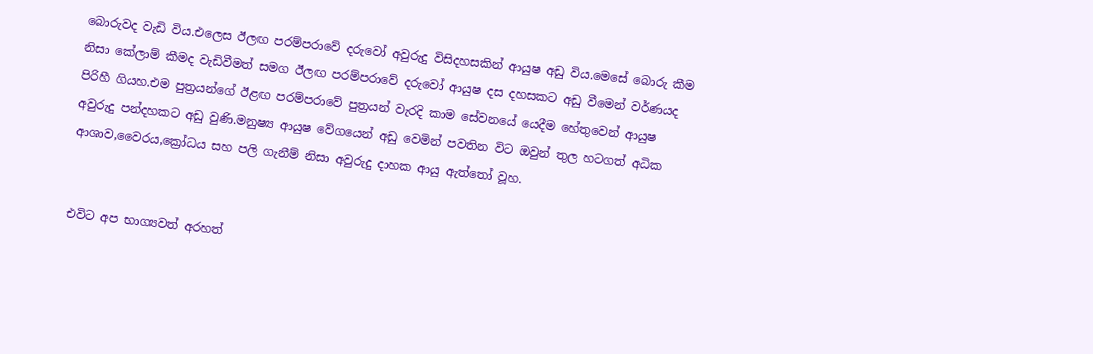බොරුවද වැඩි විය.එලෙස ඊලඟ පරම්පරාවේ දරුවෝ අවුරුදු විසිදහසකින් ආයුෂ අඩු විය.මෙසේ බොරු කීම නිසා කේලාම් කීමද වැඩිවීමත් සමග ඊලඟ පරම්පරාවේ දරුවෝ ආයුෂ දස දහසකට අඩු වීමෙන් වර්ණයද පිරිහී ගියහ.එම පුත්‍රයන්ගේ ඊළඟ පරම්පරාවේ පුත්‍රයන් වැරදි කාම සේවනයේ යෙදීම හේතුවෙන් ආයුෂ අවුරුදු පන්දහකට අඩු වුණි.මනුෂ්‍ය ආයුෂ වේගයෙන් අඩු වෙමින් පවතින විට ඔවුන් තුල හටගත් අධික ආශාව,වෛරය,ක්‍රෝධය සහ පලි ගැනීම් නිසා අවුරුදු දාහක ආයු ඇත්තෝ වූහ.


එවිට අප භාග්‍යවත් අරහත්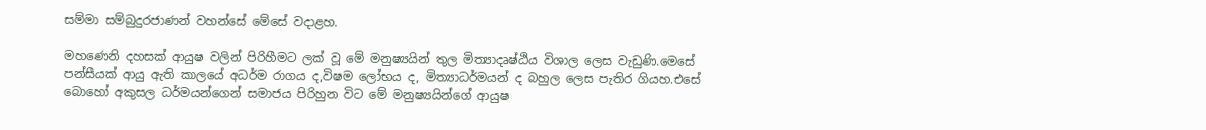සම්මා සම්බුදුරජාණන් වහන්සේ මේසේ වදාළහ.

මහණෙනි දහසක් ආයුෂ වලින් පිරිහීමට ලක් වූ මේ මනුෂ්‍යයින් තුල මිත්‍යාදෘෂ්ඨිය විශාල ලෙස වැඩුණි.මෙසේ පන්සීයක් ආයු ඇති කාලයේ අධර්ම රාගය ද,විෂම ලෝභය ද, මිත්‍යාධර්මයන් ද බහුල ලෙස පැතිර ගියහ.එසේ බොහෝ අකුසල ධර්මයන්ගෙන් සමාජය පිරිහුන විට මේ මනුෂ්‍යයින්ගේ ආයුෂ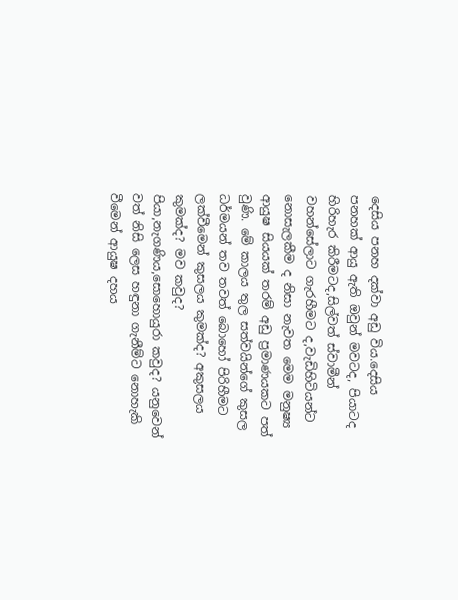දෙසිය පනහ දක්වා අඩු විය.දෙසිය පනහක් ආයු ඇති ඔවුන් මවටද, පියාටද හිරිහැර කිරීමටද,සිල්වත් ස්වාමීන් වහන්සේලාට ගැරහීමට ද,වැඩිහිටියන්ට නොසැලකීම ද නිසා නැවත මෙම මනුෂ්‍ය ආයුෂ සියයක් තරම් අඩු ප්‍රමාණයකට පත් වුණි. මේ කාලය තුල සත්වයින්ගේ කුසල ධර්මයන් තව තවත් බොහෝ පිරිහීමට ලක්වීමෙන් කුසලය කුමක්ද? අකුසලය කුමක්ද? මව කවුද? පියා,නැගණිය,සොහොයුරා කවුද? යනුවෙන් වත් නිසි ලෙස හඳුනා ගැනීම්ට නොහැකි වීමෙන් ආයුෂ දහය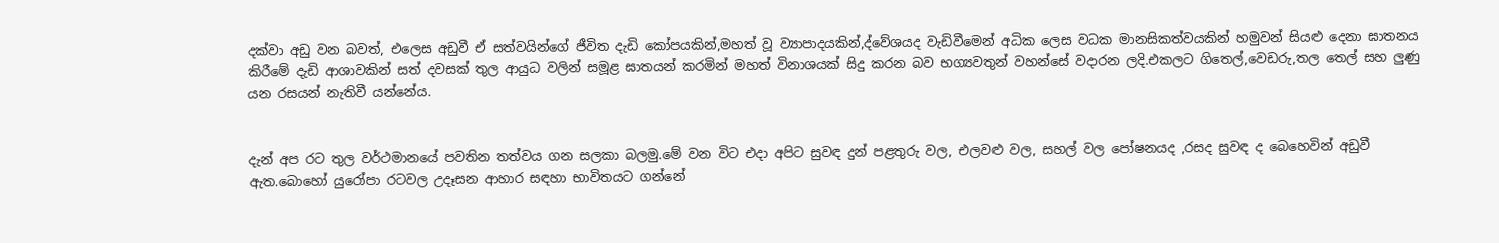දක්වා අඩු වන බවත්, එලෙස අඩුවී ඒ සත්වයින්ගේ ජීවිත දැඩි කෝපයකින්,මහත් වූ ව්‍යාපාදයකින්,ද්වේශයද වැඩිවීමෙන් අධික ලෙස වධක මානසිකත්වයකින් හමුවන් සියළු දෙනා ඝාතනය කිරීමේ දැඩි ආශාවකින් සත් දවසක් තුල ආයුධ වලින් සමූළ ඝාතයන් කරමින් මහත් විනාශයක් සිදු කරන බව භග්‍යවතුන් වහන්සේ වදාරන ලදි.එකලට ගිතෙල්,වෙඩරු,තල තෙල් සහ ලුණු යන රසයන් නැතිවී යන්නේය.


දැන් අප රට තුල වර්ථමානයේ පවතින තත්වය ගන සලකා බලමු.මේ වන විට එදා අපිට සුවඳ දුන් පළතුරු වල, එලවළු වල, සහල් වල පෝෂනයද ,රසද සුවඳ ද බෙහෙවින් අඩුවී ඇත.බොහෝ යුරෝපා රටවල උදෑසන ආහාර සඳහා භාවිතයට ගන්නේ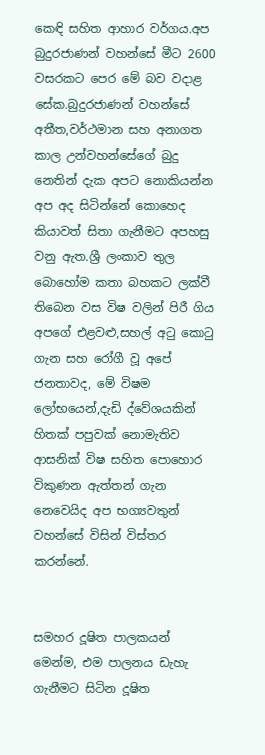කෙඳි සහිත ආහාර වර්ගය.අප බුදුරජාණන් වහන්සේ මීට 2600 වසරකට පෙර මේ බව වදාළ සේක.බුදුරජාණන් වහන්සේ අතීත,වර්ථමාන සහ අනාගත කාල උන්වහන්සේගේ බුදු නෙතින් දැක අපට නොකියන්න අප අද සිටින්නේ කොහෙද කියාවත් සිතා ගැනීමට අපහසු වනු ඇත.ශ්‍රී ලංකාව තුල බොහෝම කතා බහකට ලක්වී තිබෙන වස විෂ වලින් පිරී ගිය අපගේ එළවළු,සහල් අටු කොටු ගැන සහ රෝගී වූ අපේ ජනතාවද, මේ විෂම ලෝභයෙන්,දැඩි ද්වේශයකින් හිතක් පපුවක් නොමැතිව ආසනික් විෂ සහිත පොහොර විකුණන ඇත්තන් ගැන නෙවෙයිද අප භග්‍යවතුන් වහන්සේ විසින් විස්තර කරන්නේ.


සමහර දූෂිත පාලකයන් මෙන්ම, එම පාලනය ඩැහැ ගැනීමට සිටින දූෂිත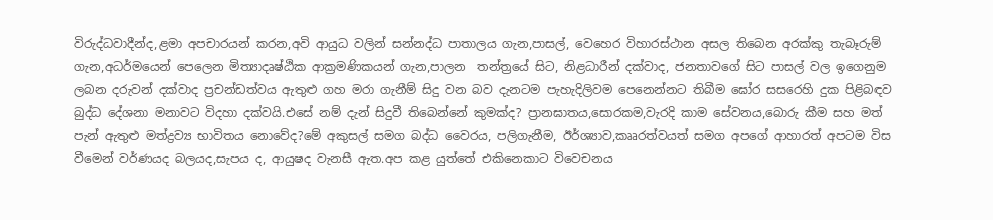විරුද්ධවාදීන්ද,ළමා අපචාරයන් කරන,අවි ආයුධ වලින් සන්නද්ධ පාතාලය ගැන,පාසල්, වෙහෙර විහාරස්ථාන අසල තිබෙන අරක්කු තැබෑරුම් ගැන,අධර්මයෙන් පෙලෙන මිත්‍යාදෘෂ්ඨික ආක්‍රමණිකයන් ගැන,පාලන  තන්ත්‍රයේ සිට, නිළධාරීන් දක්වාද, ජනතාවගේ සිට පාසල් වල ඉගෙනුම ලබන දරුවන් දක්වාද ප්‍රචන්ඩත්වය ඇතුළු ගහ මරා ගැනීම් සිදු වන බව දැනටම පැහැදිලිවම පෙනෙන්නට තිබීම ඝෝර සසරෙහි දුක පිළිබඳව බුද්ධ දේශනා මනාවට විදහා දක්වයි.එසේ නම් දැන් සිදුවී තිබෙන්නේ කුමක්ද? ප්‍රානඝාතය,සොරකම,වැරදි කාම සේවනය,බොරු කීම සහ මත් පැන් ඇතුළු මත්ද්‍රව්‍ය භාවිතය නොවේද?මේ අකුසල් සමග බද්ධ වෛරය, පලිගැනීම, ඊර්ශ්‍යාව,කෲරත්වයත් සමග අපගේ ආහාරත් අපටම විස වීමෙන් වර්ණයද බලයද,සැපය ද, ආයුෂද වැනසී ඇත.අප කළ යුත්තේ එකිනෙකාට විවෙචනය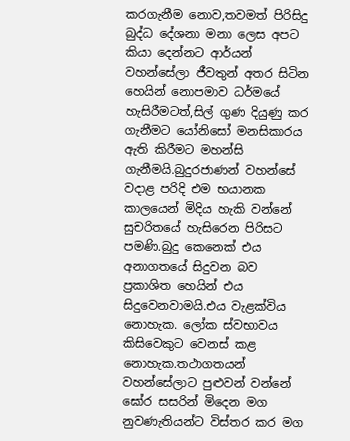කරගැනීම නොව,තවමත් පිරිසිදු බුද්ධ දේශනා මනා ලෙස අපට කියා දෙන්නට ආර්යන් වහන්සේලා ජීවතුන් අතර සිටින හෙයින් නොපමාව ධර්මයේ හැසිරීමටත්,සිල් ගුණ දියුණු කර ගැනීමට යෝනිසෝ මනසිකාරය ඇති කිරීමට මහන්සි ගැනීමයි.බුදුරජාණන් වහන්සේ වදාළ පරිදි එම භයානක කාලයෙන් මිදිය හැකි වන්නේ සුචරිතයේ හැසිරෙන පිරිසට පමණි.බුදු කෙනෙක් එය අනාගතයේ සිදුවන බව ප්‍රකාශිත හෙයින් එය සිදුවෙනවාමයි.එය වැළක්විය නොහැක. ලෝක ස්වභාවය කිසිවෙකුට වෙනස් කළ නොහැක.තථාගතයන් වහන්සේලාට පුළුවන් වන්නේ ඝෝර සසරින් මිදෙන මග නුවණැතියන්ට විස්තර කර මග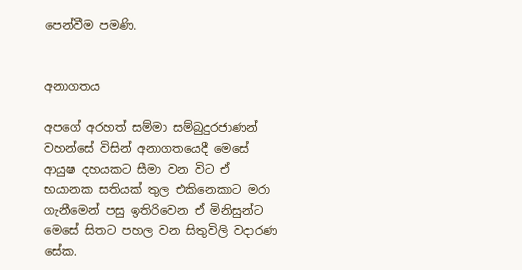පෙන්වීම පමණි.


අනාගතය

අපගේ අරහත් සම්මා සම්බුදුරජාණන් වහන්සේ විසින් අනාගතයෙදී මෙසේ ආයුෂ දහයකට සීමා වන විට ඒ භයානක සතියක් තුල එකිනෙකාට මරා ගැනීමෙන් පසු ඉතිරිවෙන ඒ මිනිසුන්ට මෙසේ සිතට පහල වන සිතුවිලි වදාරණ සේක.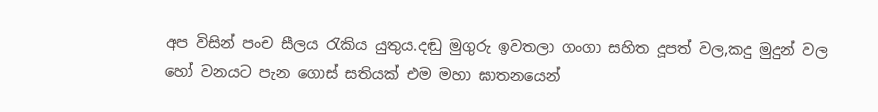අප විසින් පංච සීලය රැකිය යුතුය.දඬු මුගුරු ඉවතලා ගංගා සහිත දූපත් වල,කදු මුදුන් වල හෝ වනයට පැන ගොස් සතියක් එම මහා ඝාතනයෙන්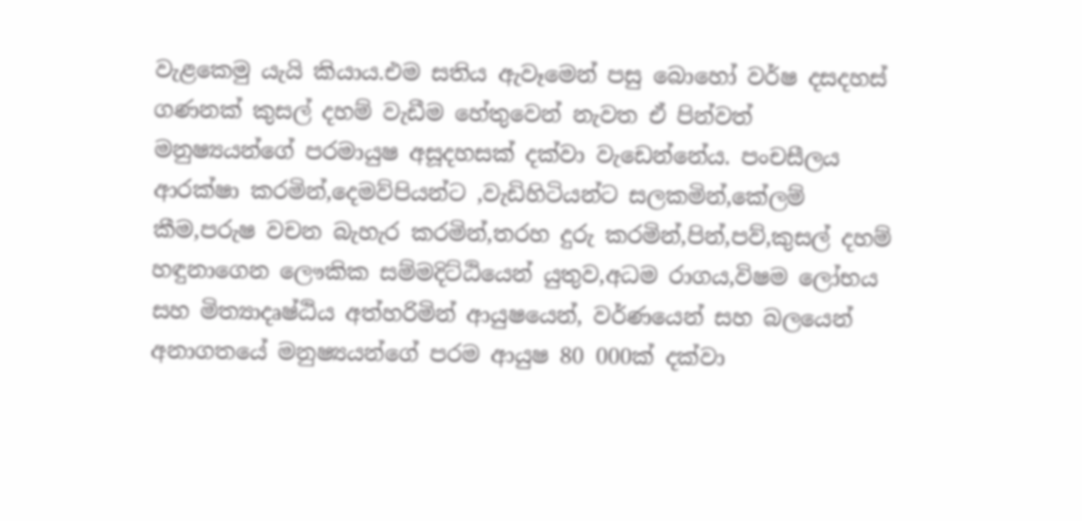වැළකෙමු යැයි කියාය.එම සතිය ඇවෑමෙන් පසු බොහෝ වර්ෂ දසදහස් ගණනක් කුසල් දහම් වැඩීම හේතුවෙන් නැවත ඒ පින්වත් මනුෂ්‍යයන්ගේ පරමායුෂ අසූදහසක් දක්වා වැඩෙන්නේය. පංචසීලය ආරක්ෂා කරමින්,දෙමව්පියන්ට ,වැඩිහිටියන්ට සලකමින්,කේලම් කීම,පරුෂ වචන බැහැර කරමින්,තරහ දුරු කරමින්,පින්,පව්,කුසල් දහම් හඳුනාගෙන ලෞකික සම්මදිට්ඨියෙන් යුතුව,අධම රාගය,විෂම ලෝභය සහ මිත්‍යාදෘෂ්ඨිය අත්හරිමින් ආයුෂයෙන්, වර්ණයෙන් සහ බලයෙන් අනාගතයේ මනුෂ්‍යයන්ගේ පරම ආයුෂ 80 000ක් දක්වා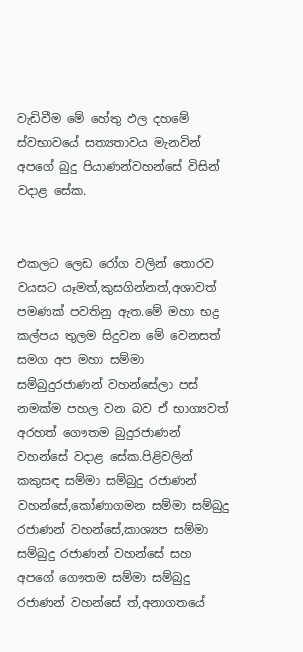වැඩිවීම මේ හේතු ඵල දහමේ ස්වභාවයේ සත්‍යතාවය මැනවින් අපගේ බුදු පියාණන්වහන්සේ විසින් වදාළ සේක.


එකලට ලෙඩ රෝග වලින් තොරව වයසට යෑමත්,කුසගින්නත්,අශාවත් පමණක් පවතිනු ඇත.මේ මහා භද්‍ර කල්පය තුලම සිදුවන මේ වෙනසත් සමග අප මහා සම්මා සම්බුදුරජාණන් වහන්සේලා පස් නමක්ම පහල වන බව ඒ භාග්‍යවත් අරහත් ගෞතම බුදුරජාණන් වහන්සේ වදාළ සේක.පිළිවලින් කකුසඳ සම්මා සම්බුදු රජාණන් වහන්සේ,කෝණාගමන සම්මා සම්බුදු රජාණන් වහන්සේ,කාශ්‍යප සම්මා සම්බුදු රජාණන් වහන්සේ සහ අපගේ ගෞතම සම්මා සම්බුදු රජාණන් වහන්සේ ත්,අනාගතයේ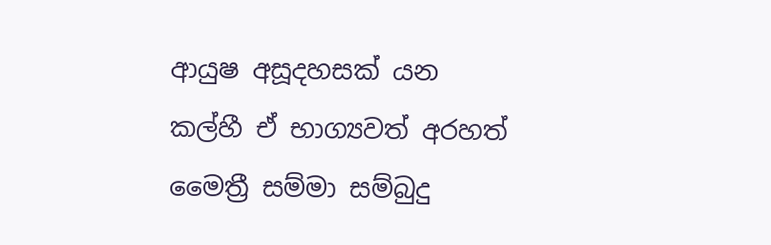ආයුෂ අසූදහසක් යන කල්හී ඒ භාග්‍යවත් අරහත් මෛත්‍රී සම්මා සම්බුදු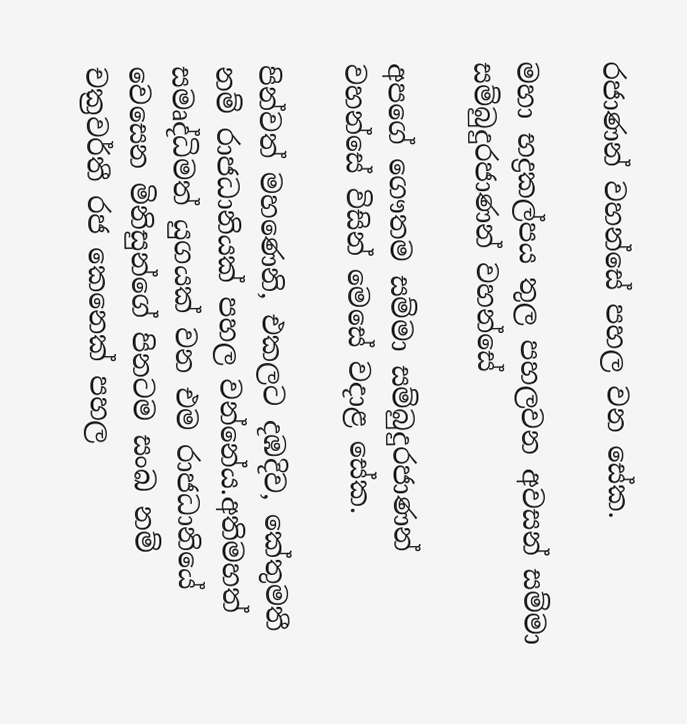රජාණන් වහන්සේ පහල වන සේක.

මහා භද්‍රකල්පය තුල පහලවන අවසන් සම්මා සම්බුදුරජාණන් වහන්සේ

අපගේ ගෞතම සම්මා සම්බුදුරජාණන් වහන්සේ විසින් මෙසේ වදාළ සේක.

පින්වත් මහණෙනි, එකලට දඹදිව, කේතුමතී නම් රාජධානියක් පහල වන්නේය.අතිමහත් සමෘද්ධිමත් යුගයක් වන එම රාජධානියේ වෙසෙන මිනිසුන්ගේ පිනටම සංඛ නම් චක්‍රවර්තී රජ කෙනෙක් පහල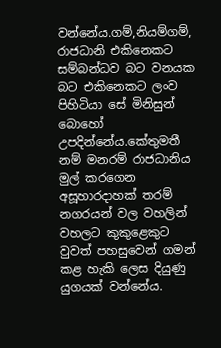වන්නේය.ගම්,නියම්ගම්, රාජධානි එකිනෙකට සම්බන්ධව බට වනයක බට එකිනෙකට ලංව පිහිටියා සේ මිනිසුන් බොහෝ උපදින්නේය.කේතුමතී නම් මනරම් රාජධානිය මුල් කරගෙන අසූහාරදාහක් තරම් නගරයන් වල වහලින් වහලට කුකුළෙකුට වුවත් පහසුවෙන් ගමන් කළ හැකි ලෙස දියුණු යුගයක් වන්නේය.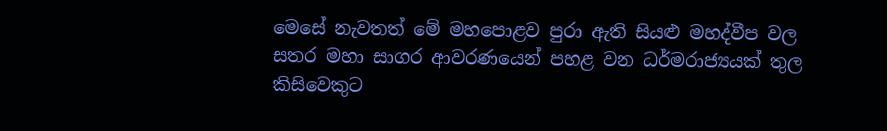මෙසේ නැවතත් මේ මහපොළව පුරා ඇති සියළු මහද්වීප වල සතර මහා සාගර ආවරණයෙන් පහළ වන ධර්මරාජ්‍යයක් තුල කිසිවෙකුට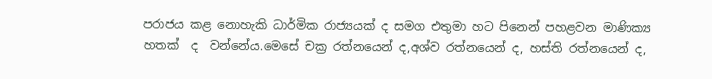පරාජය කළ නොහැකි ධාර්මික රාජ්‍යයක් ද සමග එතුමා හට පිනෙන් පහළවන මාණික්‍ය හතක්  ද  වන්නේය.මෙසේ චක්‍ර රත්නයෙන් ද,අශ්ව රත්නයෙන් ද, හස්ති රත්නයෙන් ද,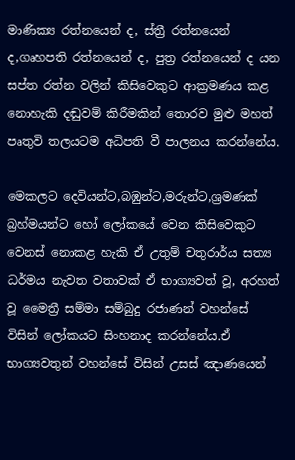මාණික්‍ය රත්නයෙන් ද, ස්ත්‍රී රත්නයෙන් ද,ගෘහපති රත්නයෙන් ද, පුත්‍ර රත්නයෙන් ද යන සප්ත රත්න වලින් කිසිවෙකුට ආක්‍රමණය කළ නොහැකි දඬුවම් කිරීමකින් තොරව මුළු මහත් පෘතුවි තලයටම අධිපති වී පාලනය කරන්නේය.

මෙකලට දෙවියන්ට,බඹුන්ට,මරුන්ට,ශ්‍රමණක් බ්‍රහ්මයන්ට හෝ ලෝකයේ වෙන කිසිවෙකුට වෙනස් නොකළ හැකි ඒ උතුම් චතුරාර්ය සත්‍ය ධර්මය නැවත වතාවක් ඒ භාග්‍යවත් වූ, අරහත් වූ මෛත්‍රී සම්මා සම්බුදු රජාණන් වහන්සේ විසින් ලෝකයට සිංහනාද කරන්නේය.ඒ භාග්‍යවතුන් වහන්සේ විසින් උසස් ඤාණයෙන්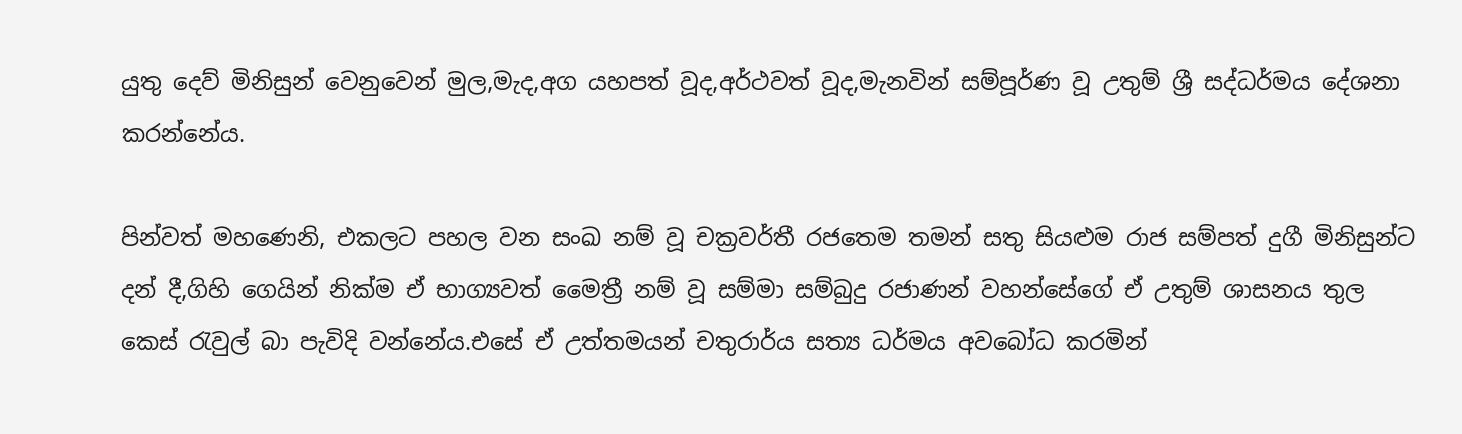යුතු දෙව් මිනිසුන් වෙනුවෙන් මුල,මැද,අග යහපත් වූද,අර්ථවත් වූද,මැනවින් සම්පූර්ණ වූ උතුම් ශ්‍රී සද්ධර්මය දේශනා කරන්නේය.

පින්වත් මහණෙනි, එකලට පහල වන සංඛ නම් වූ චක්‍රවර්තී රජතෙම තමන් සතු සියළුම රාජ සම්පත් දුගී මිනිසුන්ට දන් දී,ගිහි ගෙයින් නික්ම ඒ භාග්‍යවත් මෛත්‍රී නම් වූ සම්මා සම්බුදු රජාණන් වහන්සේගේ ඒ උතුම් ශාසනය තුල කෙස් රැවුල් බා පැවිදි වන්නේය.එසේ ඒ උත්තමයන් චතුරාර්ය සත්‍ය ධර්මය අවබෝධ කරමින්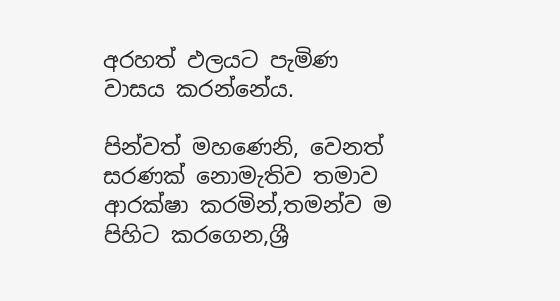අරහත් ඵලයට පැමිණ වාසය කරන්නේය.

පින්වත් මහණෙනි, වෙනත් සරණක් නොමැතිව තමාව ආරක්ෂා කරමින්,තමන්ව ම පිහිට කරගෙන,ශ්‍රී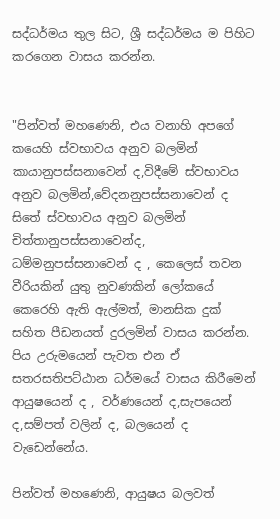සද්ධර්මය තුල සිට, ශ්‍රී සද්ධර්මය ම පිහිට කරගෙන වාසය කරන්න.


"පින්වත් මහණෙනි, එය වනාහි අපගේ කයෙහි ස්වභාවය අනුව බලමින් කායානුපස්සනාවෙන් ද,විදීමේ ස්වභාවය අනුව බලමින්,වේදනනුපස්සනාවෙන් ද සිතේ ස්වභාවය අනුව බලමින් චිත්තානුපස්සනාවෙන්ද, ධම්මනුපස්සනාවෙන් ද , කෙලෙස් තවන වීරියකින් යුතු නුවණකින් ලෝකයේ කෙරෙහි ඇති ඇල්මත්, මානසික දුක් සහිත පීඩනයත් දුරලමින් වාසය කරන්න.
පිය උරුමයෙන් පැවත එන ඒ සතරසතිපට්ඨාන ධර්මයේ වාසය කිරීමෙන් ආයුෂයෙන් ද , වර්ණයෙන් ද,සැපයෙන් ද,සම්පත් වලින් ද, බලයෙන් ද වැඩෙන්නේය.

පින්වත් මහණෙනි, ආයුෂය බලවත්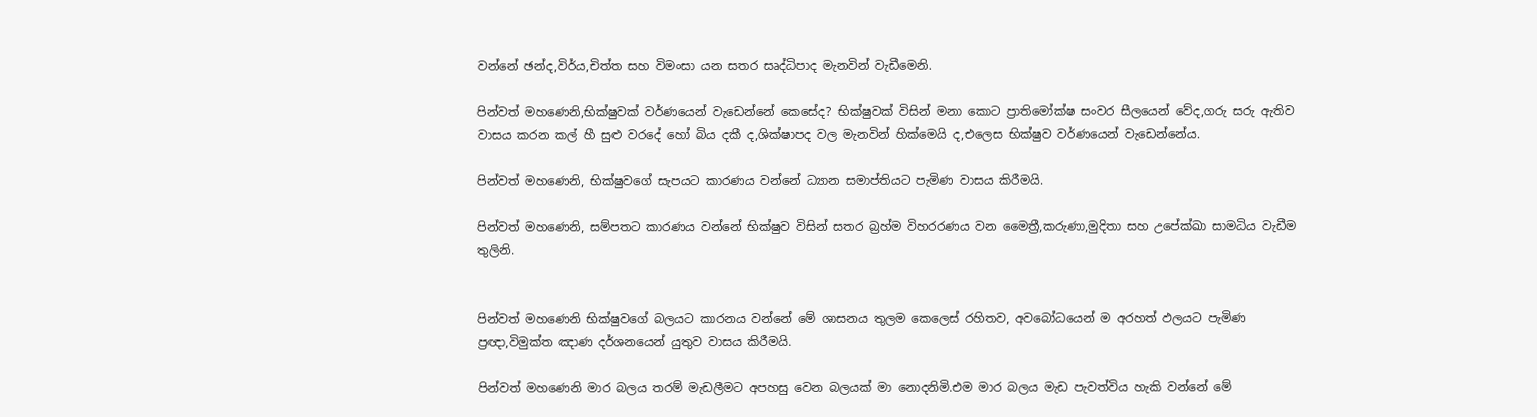වන්නේ ඡන්ද,විර්ය,චිත්ත සහ විමංසා යන සතර සෘද්ධිපාද මැනවින් වැඩීමෙනි.

පින්වත් මහණෙනි,භික්ෂුවක් වර්ණයෙන් වැඩෙන්නේ කෙසේද? භික්ෂුවක් විසින් මනා කොට ප්‍රාතිමෝක්ෂ සංවර සීලයෙන් වේද,ගරු සරු ඇතිව වාසය කරන කල් හී සුළු වරදේ හෝ බිය දකී ද,ශික්ෂාපද වල මැනවින් හික්මෙයි ද,එලෙස භික්ෂුව වර්ණයෙන් වැඩෙන්නේය.

පින්වත් මහණෙනි, භික්ෂුවගේ සැපයට කාරණය වන්නේ ධ්‍යාන සමාප්තියට පැමිණ වාසය කිරීමයි.

පින්වත් මහණෙනි, සම්පතට කාරණය වන්නේ භික්ෂුව විසින් සතර බ්‍රහ්ම විහරරණය වන මෛත්‍රී,කරුණා,මුදිතා සහ උපේක්ඛා සාමධිය වැඩීම තුලිනි.


පින්වත් මහණෙනි භික්ෂුවගේ බලයට කාරනය වන්නේ මේ ශාසනය තුලම කෙලෙස් රහිතව, අවබෝධයෙන් ම අරහත් ඵලයට පැමිණ ප්‍රඥා,විමුක්ත ඤාණ දර්ශනයෙන් යුතුව වාසය කිරීමයි.

පින්වත් මහණෙනි මාර බලය තරම් මැඩලීමට අපහසු වෙන බලයක් මා නොදනිමි.එම මාර බලය මැඩ පැවත්විය හැකි වන්නේ මේ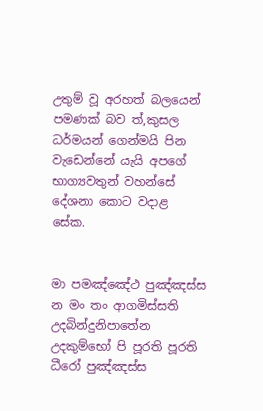උතුම් වූ අරහත් බලයෙන් පමණක් බව ත්,කුසල ධර්මයන් ගෙන්මයි පින වැඩෙන්නේ යැයි අපගේ භාග්‍යවතුන් වහන්සේ දේශනා කොට වදාළ සේක.


මා පමඤ්ඤේථ පුඤ්ඤස්ස
න මං තං ආගමිස්සති
උදබින්දුනිපාතේන
උදකුම්භෝ පි පූරති පූරති ධීරෝ පුඤ්ඤස්ස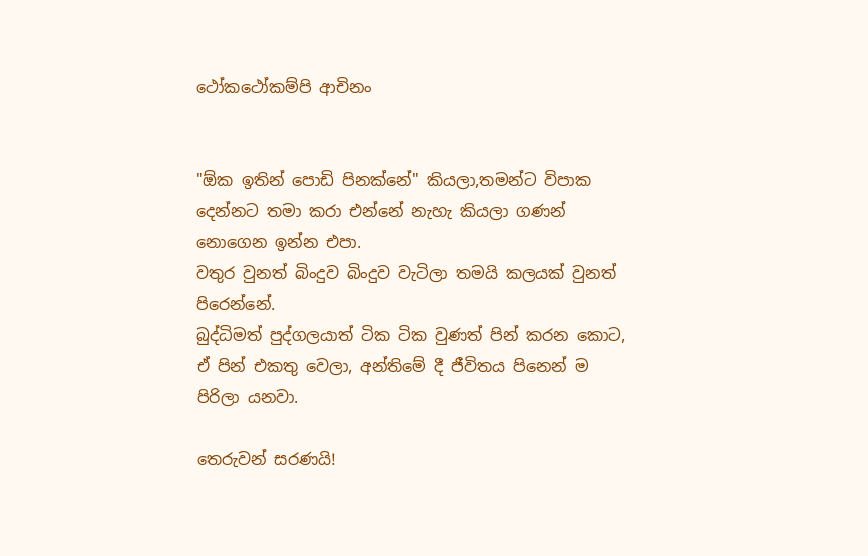ථෝකථෝකම්පි ආචිනං


"ඕක ඉතින් පොඩි පිනක්නේ" කියලා,තමන්ට විපාක දෙන්නට තමා කරා එන්නේ නැහැ කියලා ගණන් නොගෙන ඉන්න එපා.
වතුර වුනත් බිංදුව බිංදුව වැටිලා තමයි කලයක් වුනත් පිරෙන්නේ.
බුද්ධිමත් පුද්ගලයාත් ටික ටික වුණත් පින් කරන කොට, ඒ පින් එකතු වෙලා, අන්තිමේ දී ජීවිතය පිනෙන් ම පිරිලා යනවා.

තෙරුවන් සරණයි!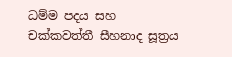ධම්ම පදය සහ චක්කවත්තී සීහනාද සූත්‍රය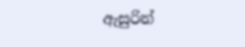ඇසුරින්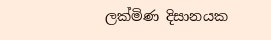ලක්මිණ දිසානයක